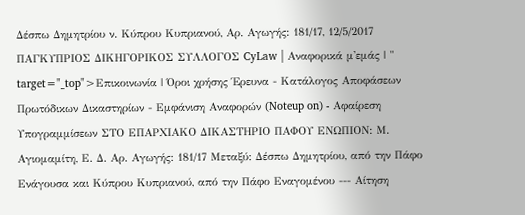Δέσπω Δημητρίου ν. Κύπρου Κυπριανού, Αρ. Αγωγής: 181/17, 12/5/2017 ΠΑΓΚΥΠΡΙΟΣ ΔΙΚΗΓΟΡΙΚΟΣ ΣΥΛΛΟΓΟΣ CyLaw | Αναφορικά μ'εμάς | " target="_top">Επικοινωνία | Όροι χρήσης Έρευνα - Κατάλογος Αποφάσεων Πρωτόδικων Δικαστηρίων - Εμφάνιση Αναφορών (Noteup on) - Αφαίρεση Υπογραμμίσεων ΣΤΟ ΕΠΑΡΧΙΑΚΟ ΔΙΚΑΣΤΗΡΙΟ ΠΑΦΟΥ ΕΝΩΠΙΟΝ: Μ. Αγιομαμίτη, Ε. Δ. Αρ. Αγωγής: 181/17 Μεταξύ: Δέσπω Δημητρίου, από την Πάφο Ενάγουσα και Κύπρου Κυπριανού, από την Πάφο Εναγομένου --- Αίτηση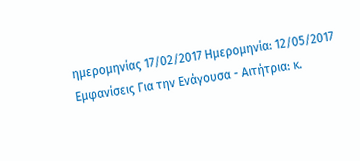ημερομηνίας 17/02/2017 Ημερομηνία: 12/05/2017 Εμφανίσεις Για την Ενάγουσα - Αιτήτρια: κ.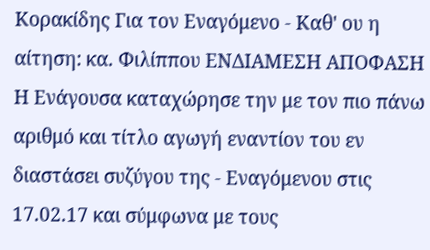Κορακίδης Για τον Εναγόμενο - Καθ' ου η αίτηση: κα. Φιλίππου ΕΝΔΙΑΜΕΣΗ ΑΠΟΦΑΣΗ Η Ενάγουσα καταχώρησε την με τον πιο πάνω αριθμό και τίτλο αγωγή εναντίον του εν διαστάσει συζύγου της - Εναγόμενου στις 17.02.17 και σύμφωνα με τους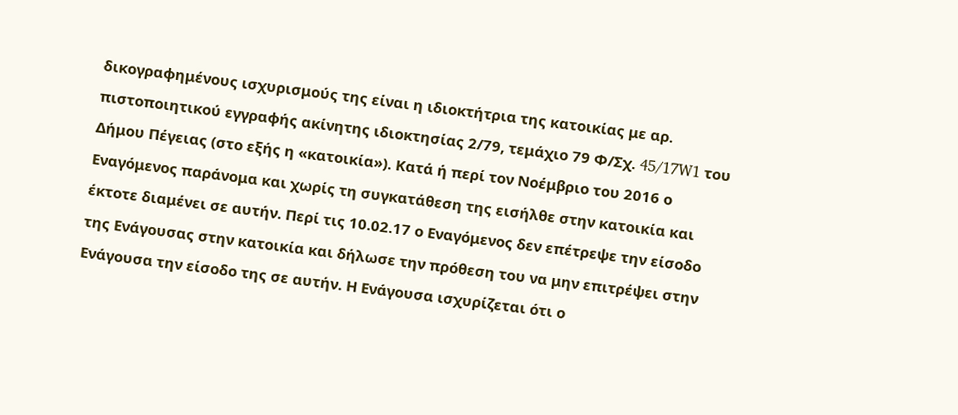δικογραφημένους ισχυρισμούς της είναι η ιδιοκτήτρια της κατοικίας με αρ. πιστοποιητικού εγγραφής ακίνητης ιδιοκτησίας 2/79, τεμάχιο 79 Φ/Σχ. 45/17W1 του Δήμου Πέγειας (στο εξής η «κατοικία»). Κατά ή περί τον Νοέμβριο του 2016 ο Εναγόμενος παράνομα και χωρίς τη συγκατάθεση της εισήλθε στην κατοικία και έκτοτε διαμένει σε αυτήν. Περί τις 10.02.17 ο Εναγόμενος δεν επέτρεψε την είσοδο της Ενάγουσας στην κατοικία και δήλωσε την πρόθεση του να μην επιτρέψει στην Ενάγουσα την είσοδο της σε αυτήν. Η Ενάγουσα ισχυρίζεται ότι ο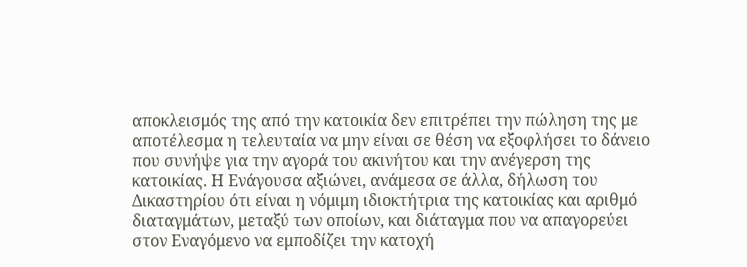αποκλεισμός της από την κατοικία δεν επιτρέπει την πώληση της με αποτέλεσμα η τελευταία να μην είναι σε θέση να εξοφλήσει το δάνειο που συνήψε για την αγορά του ακινήτου και την ανέγερση της κατοικίας. Η Ενάγουσα αξιώνει, ανάμεσα σε άλλα, δήλωση του Δικαστηρίου ότι είναι η νόμιμη ιδιοκτήτρια της κατοικίας και αριθμό διαταγμάτων, μεταξύ των οποίων, και διάταγμα που να απαγορεύει στον Εναγόμενο να εμποδίζει την κατοχή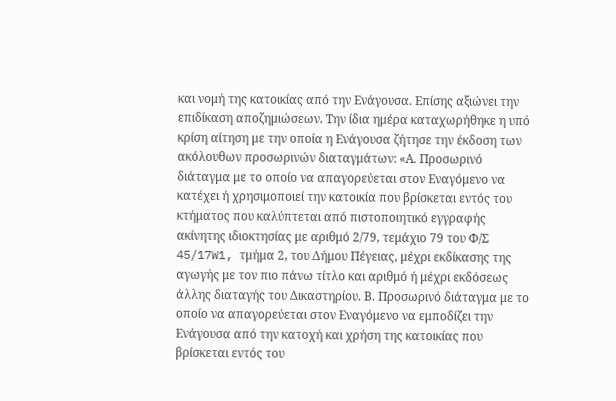και νομή της κατοικίας από την Ενάγουσα. Επίσης αξιώνει την επιδίκαση αποζημιώσεων. Την ίδια ημέρα καταχωρήθηκε η υπό κρίση αίτηση με την οποία η Ενάγουσα ζήτησε την έκδοση των ακόλουθων προσωρινών διαταγμάτων: «Α. Προσωρινό διάταγμα με το οποίο να απαγορεύεται στον Εναγόμενο να κατέχει ή χρησιμοποιεί την κατοικία που βρίσκεται εντός του κτήματος που καλύπτεται από πιστοποιητικό εγγραφής ακίνητης ιδιοκτησίας με αριθμό 2/79, τεμάχιο 79 του Φ/Σ 45/17W1, τμήμα 2, του Δήμου Πέγειας, μέχρι εκδίκασης της αγωγής με τον πιο πάνω τίτλο και αριθμό ή μέχρι εκδόσεως άλλης διαταγής του Δικαστηρίου. Β. Προσωρινό διάταγμα με το οποίο να απαγορεύεται στον Εναγόμενο να εμποδίζει την Ενάγουσα από την κατοχή και χρήση της κατοικίας που βρίσκεται εντός του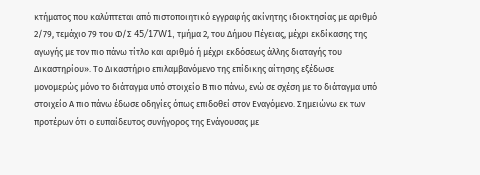κτήματος που καλύπτεται από πιστοποιητικό εγγραφής ακίνητης ιδιοκτησίας με αριθμό 2/79, τεμάχιο 79 του Φ/Σ 45/17W1, τμήμα 2, του Δήμου Πέγειας, μέχρι εκδίκασης της αγωγής με τον πιο πάνω τίτλο και αριθμό ή μέχρι εκδόσεως άλλης διαταγής του Δικαστηρίου». Το Δικαστήριο επιλαμβανόμενο της επίδικης αίτησης εξέδωσε μονομερώς μόνο το διάταγμα υπό στοιχείο Β πιο πάνω, ενώ σε σχέση με το διάταγμα υπό στοιχείο Α πιο πάνω έδωσε οδηγίες όπως επιδοθεί στον Εναγόμενο. Σημειώνω εκ των προτέρων ότι ο ευπαίδευτος συνήγορος της Ενάγουσας με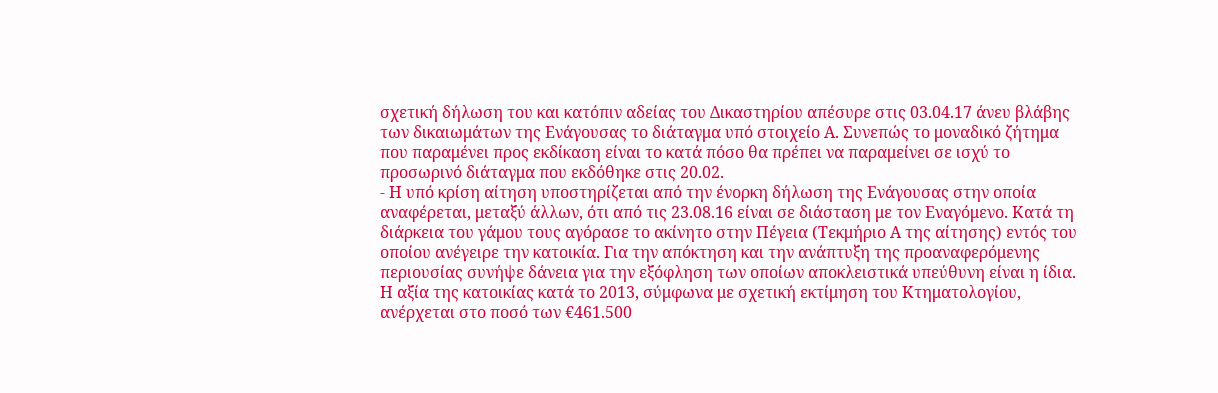σχετική δήλωση του και κατόπιν αδείας του Δικαστηρίου απέσυρε στις 03.04.17 άνευ βλάβης των δικαιωμάτων της Ενάγουσας το διάταγμα υπό στοιχείο Α. Συνεπώς το μοναδικό ζήτημα που παραμένει προς εκδίκαση είναι το κατά πόσο θα πρέπει να παραμείνει σε ισχύ το προσωρινό διάταγμα που εκδόθηκε στις 20.02.
- Η υπό κρίση αίτηση υποστηρίζεται από την ένορκη δήλωση της Ενάγουσας στην οποία αναφέρεται, μεταξύ άλλων, ότι από τις 23.08.16 είναι σε διάσταση με τον Εναγόμενο. Κατά τη διάρκεια του γάμου τους αγόρασε το ακίνητο στην Πέγεια (Τεκμήριο Α της αίτησης) εντός του οποίου ανέγειρε την κατοικία. Για την απόκτηση και την ανάπτυξη της προαναφερόμενης περιουσίας συνήψε δάνεια για την εξόφληση των οποίων αποκλειστικά υπεύθυνη είναι η ίδια. Η αξία της κατοικίας κατά το 2013, σύμφωνα με σχετική εκτίμηση του Κτηματολογίου, ανέρχεται στο ποσό των €461.500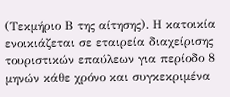(Τεκμήριο Β της αίτησης). Η κατοικία ενοικιάζεται σε εταιρεία διαχείρισης τουριστικών επαύλεων για περίοδο 8 μηνών κάθε χρόνο και συγκεκριμένα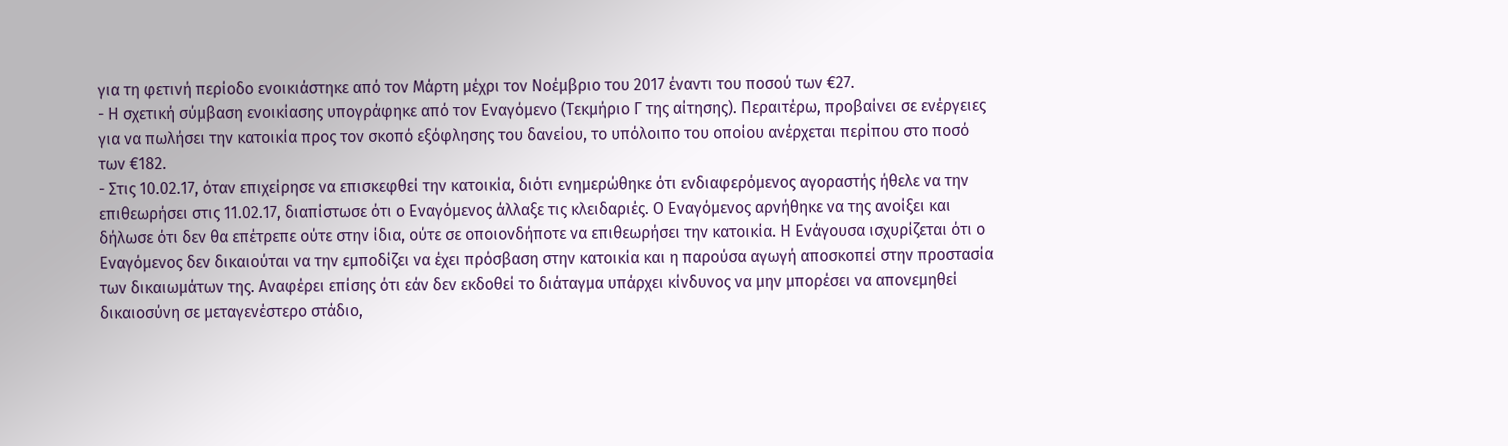για τη φετινή περίοδο ενοικιάστηκε από τον Μάρτη μέχρι τον Νοέμβριο του 2017 έναντι του ποσού των €27.
- Η σχετική σύμβαση ενοικίασης υπογράφηκε από τον Εναγόμενο (Τεκμήριο Γ της αίτησης). Περαιτέρω, προβαίνει σε ενέργειες για να πωλήσει την κατοικία προς τον σκοπό εξόφλησης του δανείου, το υπόλοιπο του οποίου ανέρχεται περίπου στο ποσό των €182.
- Στις 10.02.17, όταν επιχείρησε να επισκεφθεί την κατοικία, διότι ενημερώθηκε ότι ενδιαφερόμενος αγοραστής ήθελε να την επιθεωρήσει στις 11.02.17, διαπίστωσε ότι ο Εναγόμενος άλλαξε τις κλειδαριές. Ο Εναγόμενος αρνήθηκε να της ανοίξει και δήλωσε ότι δεν θα επέτρεπε ούτε στην ίδια, ούτε σε οποιονδήποτε να επιθεωρήσει την κατοικία. Η Ενάγουσα ισχυρίζεται ότι ο Εναγόμενος δεν δικαιούται να την εμποδίζει να έχει πρόσβαση στην κατοικία και η παρούσα αγωγή αποσκοπεί στην προστασία των δικαιωμάτων της. Αναφέρει επίσης ότι εάν δεν εκδοθεί το διάταγμα υπάρχει κίνδυνος να μην μπορέσει να απονεμηθεί δικαιοσύνη σε μεταγενέστερο στάδιο,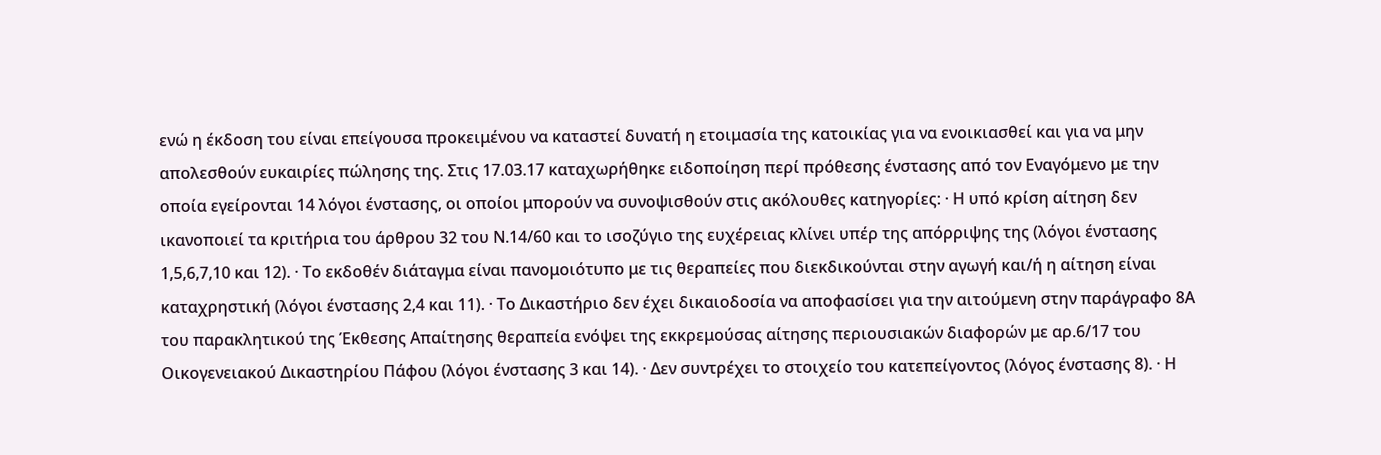ενώ η έκδοση του είναι επείγουσα προκειμένου να καταστεί δυνατή η ετοιμασία της κατοικίας για να ενοικιασθεί και για να μην απολεσθούν ευκαιρίες πώλησης της. Στις 17.03.17 καταχωρήθηκε ειδοποίηση περί πρόθεσης ένστασης από τον Εναγόμενο με την οποία εγείρονται 14 λόγοι ένστασης, οι οποίοι μπορούν να συνοψισθούν στις ακόλουθες κατηγορίες: · Η υπό κρίση αίτηση δεν ικανοποιεί τα κριτήρια του άρθρου 32 του Ν.14/60 και το ισοζύγιο της ευχέρειας κλίνει υπέρ της απόρριψης της (λόγοι ένστασης 1,5,6,7,10 και 12). · Το εκδοθέν διάταγμα είναι πανομοιότυπο με τις θεραπείες που διεκδικούνται στην αγωγή και/ή η αίτηση είναι καταχρηστική (λόγοι ένστασης 2,4 και 11). · Το Δικαστήριο δεν έχει δικαιοδοσία να αποφασίσει για την αιτούμενη στην παράγραφο 8Α του παρακλητικού της Έκθεσης Απαίτησης θεραπεία ενόψει της εκκρεμούσας αίτησης περιουσιακών διαφορών με αρ.6/17 του Οικογενειακού Δικαστηρίου Πάφου (λόγοι ένστασης 3 και 14). · Δεν συντρέχει το στοιχείο του κατεπείγοντος (λόγος ένστασης 8). · Η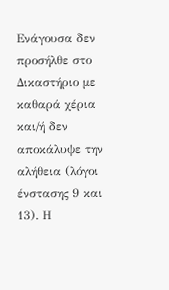Ενάγουσα δεν προσήλθε στο Δικαστήριο με καθαρά χέρια και/ή δεν αποκάλυψε την αλήθεια (λόγοι ένστασης 9 και 13). Η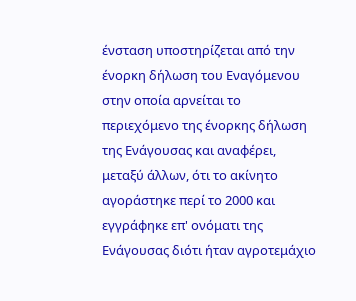ένσταση υποστηρίζεται από την ένορκη δήλωση του Εναγόμενου στην οποία αρνείται το περιεχόμενο της ένορκης δήλωση της Ενάγουσας και αναφέρει, μεταξύ άλλων, ότι το ακίνητο αγοράστηκε περί το 2000 και εγγράφηκε επ' ονόματι της Ενάγουσας διότι ήταν αγροτεμάχιο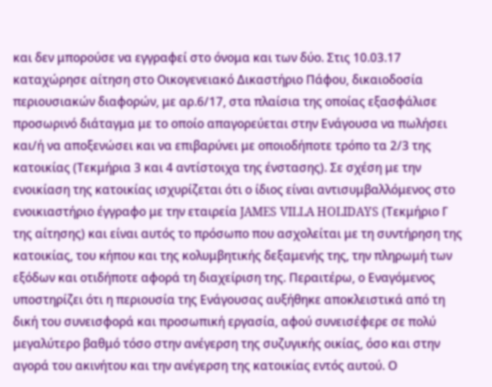και δεν μπορούσε να εγγραφεί στο όνομα και των δύο. Στις 10.03.17 καταχώρησε αίτηση στο Οικογενειακό Δικαστήριο Πάφου, δικαιοδοσία περιουσιακών διαφορών, με αρ.6/17, στα πλαίσια της οποίας εξασφάλισε προσωρινό διάταγμα με το οποίο απαγορεύεται στην Ενάγουσα να πωλήσει και/ή να αποξενώσει και να επιβαρύνει με οποιοδήποτε τρόπο τα 2/3 της κατοικίας (Τεκμήρια 3 και 4 αντίστοιχα της ένστασης). Σε σχέση με την ενοικίαση της κατοικίας ισχυρίζεται ότι ο ίδιος είναι αντισυμβαλλόμενος στο ενοικιαστήριο έγγραφο με την εταιρεία JAMES VILLA HOLIDAYS (Τεκμήριο Γ της αίτησης) και είναι αυτός το πρόσωπο που ασχολείται με τη συντήρηση της κατοικίας, του κήπου και της κολυμβητικής δεξαμενής της, την πληρωμή των εξόδων και οτιδήποτε αφορά τη διαχείριση της. Περαιτέρω, ο Εναγόμενος υποστηρίζει ότι η περιουσία της Ενάγουσας αυξήθηκε αποκλειστικά από τη δική του συνεισφορά και προσωπική εργασία, αφού συνεισέφερε σε πολύ μεγαλύτερο βαθμό τόσο στην ανέγερση της συζυγικής οικίας, όσο και στην αγορά του ακινήτου και την ανέγερση της κατοικίας εντός αυτού. Ο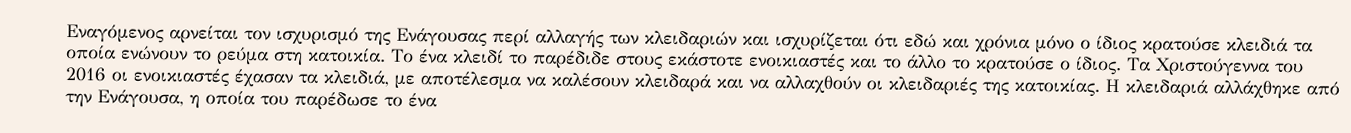Εναγόμενος αρνείται τον ισχυρισμό της Ενάγουσας περί αλλαγής των κλειδαριών και ισχυρίζεται ότι εδώ και χρόνια μόνο ο ίδιος κρατούσε κλειδιά τα οποία ενώνουν το ρεύμα στη κατοικία. Το ένα κλειδί το παρέδιδε στους εκάστοτε ενοικιαστές και το άλλο το κρατούσε ο ίδιος. Τα Χριστούγεννα του 2016 οι ενοικιαστές έχασαν τα κλειδιά, με αποτέλεσμα να καλέσουν κλειδαρά και να αλλαχθούν οι κλειδαριές της κατοικίας. Η κλειδαριά αλλάχθηκε από την Ενάγουσα, η οποία του παρέδωσε το ένα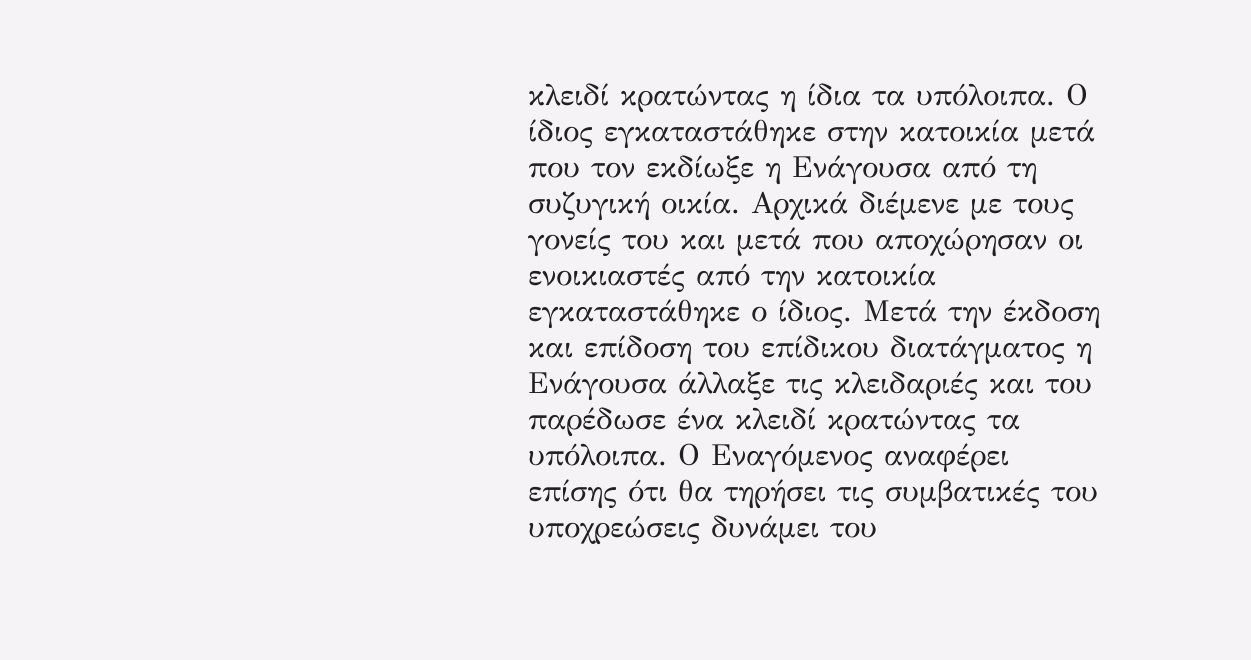κλειδί κρατώντας η ίδια τα υπόλοιπα. Ο ίδιος εγκαταστάθηκε στην κατοικία μετά που τον εκδίωξε η Ενάγουσα από τη συζυγική οικία. Αρχικά διέμενε με τους γονείς του και μετά που αποχώρησαν οι ενοικιαστές από την κατοικία εγκαταστάθηκε ο ίδιος. Μετά την έκδοση και επίδοση του επίδικου διατάγματος η Ενάγουσα άλλαξε τις κλειδαριές και του παρέδωσε ένα κλειδί κρατώντας τα υπόλοιπα. Ο Εναγόμενος αναφέρει επίσης ότι θα τηρήσει τις συμβατικές του υποχρεώσεις δυνάμει του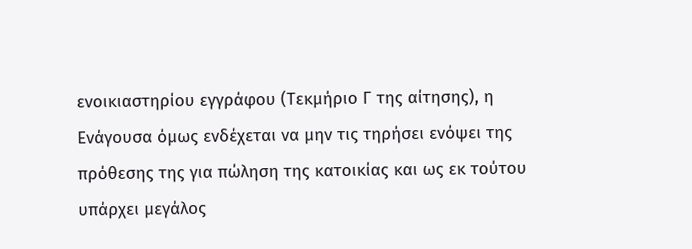ενοικιαστηρίου εγγράφου (Τεκμήριο Γ της αίτησης), η Ενάγουσα όμως ενδέχεται να μην τις τηρήσει ενόψει της πρόθεσης της για πώληση της κατοικίας και ως εκ τούτου υπάρχει μεγάλος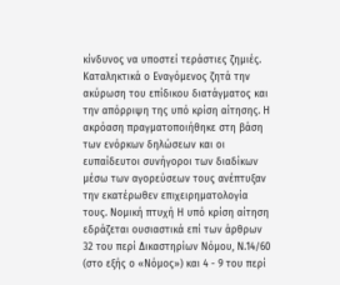κίνδυνος να υποστεί τεράστιες ζημιές. Καταληκτικά ο Εναγόμενος ζητά την ακύρωση του επίδικου διατάγματος και την απόρριψη της υπό κρίση αίτησης. Η ακρόαση πραγματοποιήθηκε στη βάση των ενόρκων δηλώσεων και οι ευπαίδευτοι συνήγοροι των διαδίκων μέσω των αγορεύσεων τους ανέπτυξαν την εκατέρωθεν επιχειρηματολογία τους. Νομική πτυχή Η υπό κρίση αίτηση εδράζεται ουσιαστικά επί των άρθρων 32 του περί Δικαστηρίων Νόμου, Ν.14/60 (στο εξής ο «Νόμος») και 4 - 9 του περί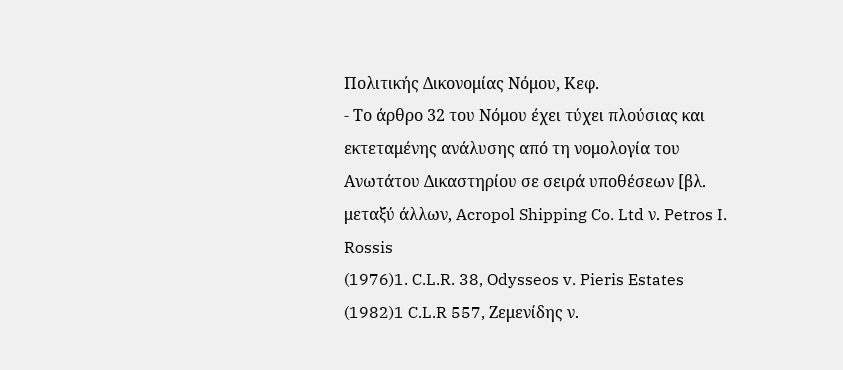Πολιτικής Δικονομίας Νόμου, Κεφ.
- Το άρθρο 32 του Νόμου έχει τύχει πλούσιας και εκτεταμένης ανάλυσης από τη νομολογία του Ανωτάτου Δικαστηρίου σε σειρά υποθέσεων [βλ. μεταξύ άλλων, Acropol Shipping Co. Ltd ν. Petros I. Rossis
(1976)1. C.L.R. 38, Odysseos v. Pieris Estates
(1982)1 C.L.R 557, Ζεμενίδης ν.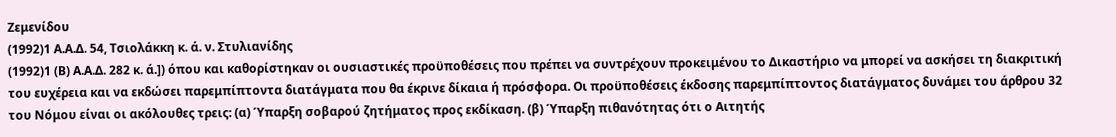Ζεμενίδου
(1992)1 Α.Α.Δ. 54, Τσιολάκκη κ. ά. ν. Στυλιανίδης
(1992)1 (Β) Α.Α.Δ. 282 κ. ά.]) όπου και καθορίστηκαν οι ουσιαστικές προϋποθέσεις που πρέπει να συντρέχουν προκειμένου το Δικαστήριο να μπορεί να ασκήσει τη διακριτική του ευχέρεια και να εκδώσει παρεμπίπτοντα διατάγματα που θα έκρινε δίκαια ή πρόσφορα. Οι προϋποθέσεις έκδοσης παρεμπίπτοντος διατάγματος δυνάμει του άρθρου 32 του Νόμου είναι οι ακόλουθες τρεις: (α) Ύπαρξη σοβαρού ζητήματος προς εκδίκαση. (β) Ύπαρξη πιθανότητας ότι ο Αιτητής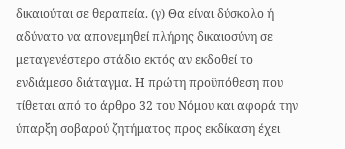δικαιούται σε θεραπεία. (γ) Θα είναι δύσκολο ή αδύνατο να απονεμηθεί πλήρης δικαιοσύνη σε μεταγενέστερο στάδιο εκτός αν εκδοθεί το ενδιάμεσο διάταγμα. Η πρώτη προϋπόθεση που τίθεται από το άρθρο 32 του Νόμου και αφορά την ύπαρξη σοβαρού ζητήματος προς εκδίκαση έχει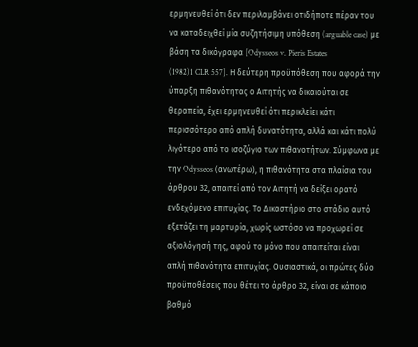ερμηνευθεί ότι δεν περιλαμβάνει οτιδήποτε πέραν του να καταδειχθεί μία συζητήσιμη υπόθεση (arguable case) με βάση τα δικόγραφα [Odysseos v. Pieris Estates
(1982)1 CLR 557]. Η δεύτερη προϋπόθεση που αφορά την ύπαρξη πιθανότητας ο Αιτητής να δικαιούται σε θεραπεία, έχει ερμηνευθεί ότι περικλείει κάτι περισσότερο από απλή δυνατότητα, αλλά και κάτι πολύ λιγότερο από το ισοζύγιο των πιθανοτήτων. Σύμφωνα με την Odysseos (ανωτέρω), η πιθανότητα στα πλαίσια του άρθρου 32, απαιτεί από τον Αιτητή να δείξει ορατό ενδεχόμενο επιτυχίας. Το Δικαστήριο στο στάδιο αυτό εξετάζει τη μαρτυρία, χωρίς ωστόσο να προχωρεί σε αξιολόγησή της, αφού το μόνο που απαιτείται είναι απλή πιθανότητα επιτυχίας. Ουσιαστικά, οι πρώτες δύο προϋποθέσεις που θέτει το άρθρο 32, είναι σε κάποιο βαθμό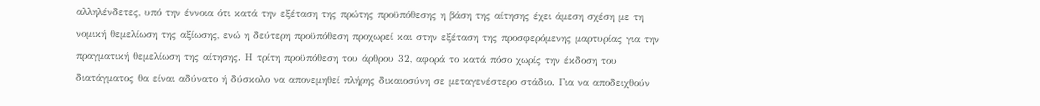αλληλένδετες, υπό την έννοια ότι κατά την εξέταση της πρώτης προϋπόθεσης η βάση της αίτησης έχει άμεση σχέση με τη νομική θεμελίωση της αξίωσης, ενώ η δεύτερη προϋπόθεση προχωρεί και στην εξέταση της προσφερόμενης μαρτυρίας για την πραγματική θεμελίωση της αίτησης. Η τρίτη προϋπόθεση του άρθρου 32, αφορά το κατά πόσο χωρίς την έκδοση του διατάγματος θα είναι αδύνατο ή δύσκολο να απονεμηθεί πλήρης δικαιοσύνη σε μεταγενέστερο στάδιο. Για να αποδειχθούν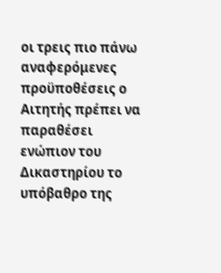οι τρεις πιο πάνω αναφερόμενες προϋποθέσεις ο Αιτητής πρέπει να παραθέσει ενώπιον του Δικαστηρίου το υπόβαθρο της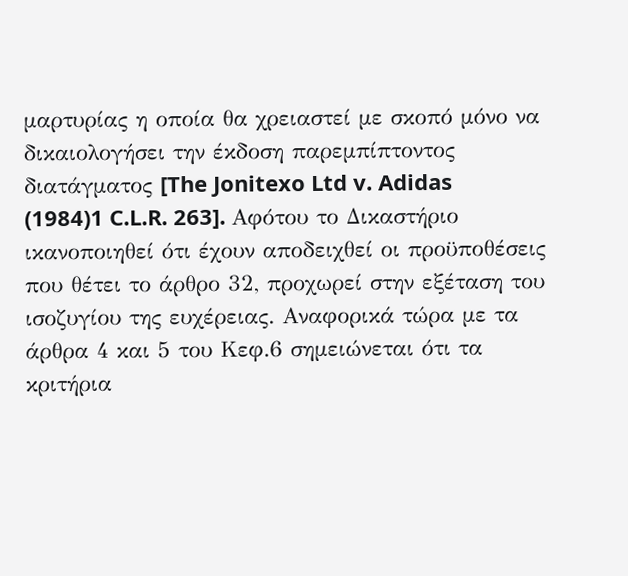μαρτυρίας η οποία θα χρειαστεί με σκοπό μόνο να δικαιολογήσει την έκδοση παρεμπίπτοντος διατάγματος [The Jonitexo Ltd v. Adidas
(1984)1 C.L.R. 263]. Αφότου το Δικαστήριο ικανοποιηθεί ότι έχουν αποδειχθεί οι προϋποθέσεις που θέτει το άρθρο 32, προχωρεί στην εξέταση του ισοζυγίου της ευχέρειας. Αναφορικά τώρα με τα άρθρα 4 και 5 του Κεφ.6 σημειώνεται ότι τα κριτήρια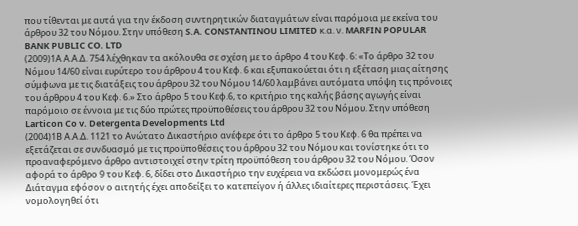που τίθενται με αυτά για την έκδοση συντηρητικών διαταγμάτων είναι παρόμοια με εκείνα του άρθρου 32 του Νόμου. Στην υπόθεση S.A. CONSTANTINOU LIMITED κ.α. ν. MARFIN POPULAR BANK PUBLIC CO. LTD
(2009)1Α Α.Α.Δ. 754 λέχθηκαν τα ακόλουθα σε σχέση με το άρθρο 4 του Κεφ. 6: «Το άρθρο 32 του Νόμου 14/60 είναι ευρύτερο του άρθρου 4 του Κεφ. 6 και εξυπακούεται ότι η εξέταση μιας αίτησης σύμφωνα με τις διατάξεις του άρθρου 32 του Νόμου 14/60 λαμβάνει αυτόματα υπόψη τις πρόνοιες του άρθρου 4 του Κεφ. 6.» Στο άρθρο 5 του Κεφ.6, το κριτήριο της καλής βάσης αγωγής είναι παρόμοιο σε έννοια με τις δύο πρώτες προϋποθέσεις του άρθρου 32 του Νόμου. Στην υπόθεση Larticon Co v. Detergenta Developments Ltd
(2004)1Β Α.Α.Δ. 1121 το Ανώτατο Δικαστήριο ανέφερε ότι το άρθρο 5 του Κεφ. 6 θα πρέπει να εξετάζεται σε συνδυασμό με τις προϋποθέσεις του άρθρου 32 του Νόμου και τονίστηκε ότι το προαναφερόμενο άρθρο αντιστοιχεί στην τρίτη προϋπόθεση του άρθρου 32 του Νόμου. Όσον αφορά το άρθρο 9 του Κεφ. 6, δίδει στο Δικαστήριο την ευχέρεια να εκδώσει μονομερώς ένα Διάταγμα εφόσον ο αιτητής έχει αποδείξει το κατεπείγον ή άλλες ιδιαίτερες περιστάσεις. Έχει νομολογηθεί ότι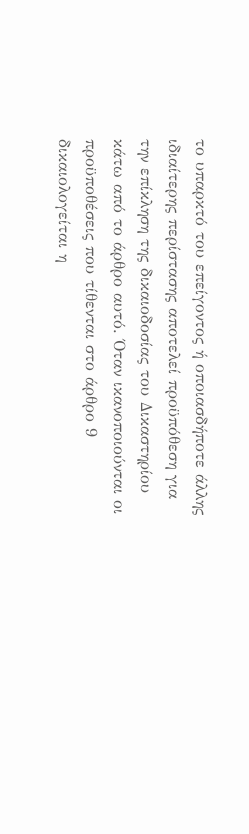το υπαρκτό του επείγοντος ή οποιασδήποτε άλλης ιδιαίτερης περίστασης αποτελεί προϋπόθεση για την επίκληση της δικαιοδοσίας του Δικαστηρίου κάτω από το άρθρο αυτό. Όταν ικανοποιούνται οι προϋποθέσεις που τίθενται στο άρθρο 9 δικαιολογείται η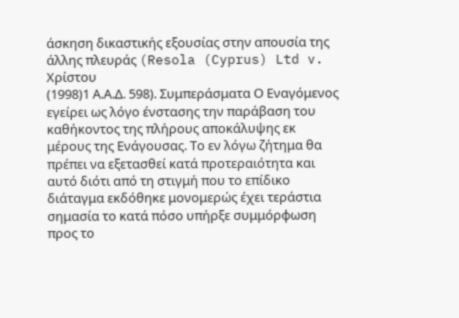άσκηση δικαστικής εξουσίας στην απουσία της άλλης πλευράς (Resola (Cyprus) Ltd v. Χρίστου
(1998)1 Α.Α.Δ. 598). Συμπεράσματα Ο Εναγόμενος εγείρει ως λόγο ένστασης την παράβαση του καθήκοντος της πλήρους αποκάλυψης εκ μέρους της Ενάγουσας. Το εν λόγω ζήτημα θα πρέπει να εξετασθεί κατά προτεραιότητα και αυτό διότι από τη στιγμή που το επίδικο διάταγμα εκδόθηκε μονομερώς έχει τεράστια σημασία το κατά πόσο υπήρξε συμμόρφωση προς το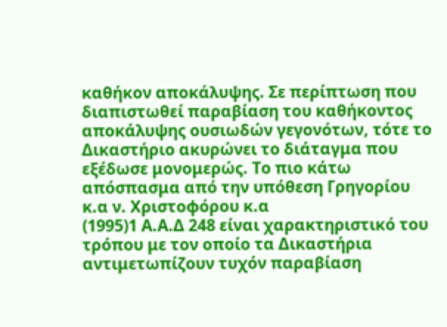καθήκον αποκάλυψης. Σε περίπτωση που διαπιστωθεί παραβίαση του καθήκοντος αποκάλυψης ουσιωδών γεγονότων, τότε το Δικαστήριο ακυρώνει το διάταγμα που εξέδωσε μονομερώς. Το πιο κάτω απόσπασμα από την υπόθεση Γρηγορίου κ.α ν. Χριστοφόρου κ.α
(1995)1 Α.Α.Δ 248 είναι χαρακτηριστικό του τρόπου με τον οποίο τα Δικαστήρια αντιμετωπίζουν τυχόν παραβίαση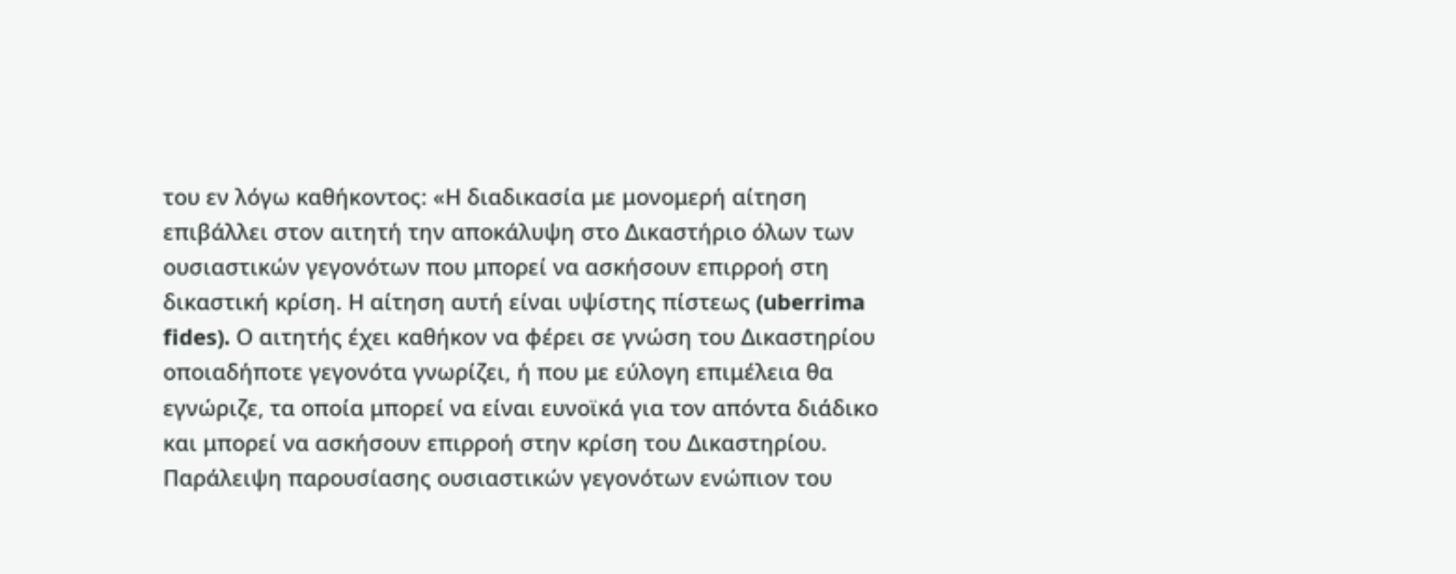του εν λόγω καθήκοντος: «Η διαδικασία με μονομερή αίτηση επιβάλλει στον αιτητή την αποκάλυψη στο Δικαστήριο όλων των ουσιαστικών γεγονότων που μπορεί να ασκήσουν επιρροή στη δικαστική κρίση. Η αίτηση αυτή είναι υψίστης πίστεως (uberrima fides). Ο αιτητής έχει καθήκον να φέρει σε γνώση του Δικαστηρίου οποιαδήποτε γεγονότα γνωρίζει, ή που με εύλογη επιμέλεια θα εγνώριζε, τα οποία μπορεί να είναι ευνοϊκά για τον απόντα διάδικο και μπορεί να ασκήσουν επιρροή στην κρίση του Δικαστηρίου. Παράλειψη παρουσίασης ουσιαστικών γεγονότων ενώπιον του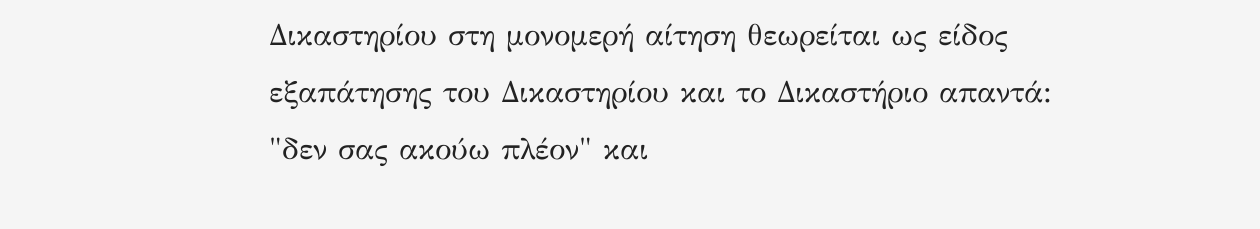Δικαστηρίου στη μονομερή αίτηση θεωρείται ως είδος εξαπάτησης του Δικαστηρίου και το Δικαστήριο απαντά: "δεν σας ακούω πλέον" και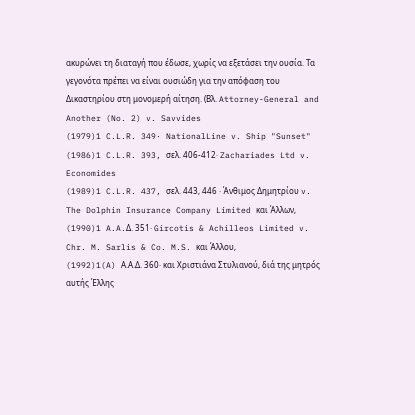ακυρώνει τη διαταγή που έδωσε, χωρίς να εξετάσει την ουσία. Τα γεγονότα πρέπει να είναι ουσιώδη για την απόφαση του Δικαστηρίου στη μονομερή αίτηση. (Βλ. Attorney-General and Another (No. 2) v. Savvides
(1979)1 C.L.R. 349· NationalLine v. Ship "Sunset"
(1986)1 C.L.R. 393, σελ. 406-412· Zachariades Ltd v. Economides
(1989)1 C.L.R. 437, σελ. 443, 446 · Άνθιμος Δημητρίου v. The Dolphin Insurance Company Limited και Άλλων,
(1990)1 A.A.Δ. 351· Gircotis & Achilleos Limited v. Chr. M. Sarlis & Co. M.S. και Άλλου,
(1992)1(A) Α.Α.Δ. 360· και Χριστιάνα Στυλιανού, διά της μητρός αυτής Έλλης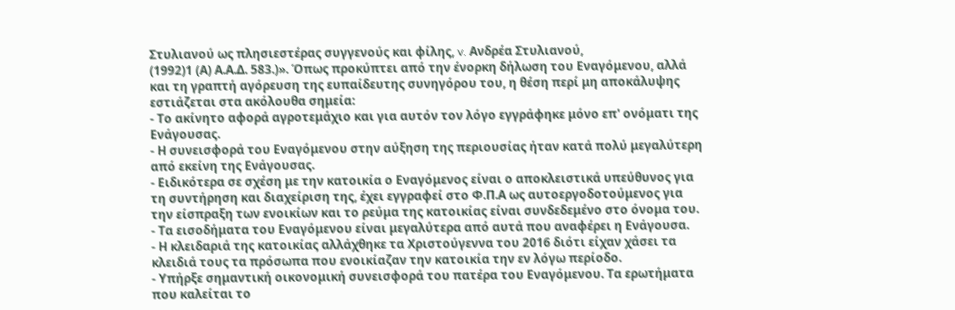Στυλιανού ως πλησιεστέρας συγγενούς και φίλης, v. Ανδρέα Στυλιανού,
(1992)1 (Α) Α.Α.Δ. 583.)». Όπως προκύπτει από την ένορκη δήλωση του Εναγόμενου, αλλά και τη γραπτή αγόρευση της ευπαίδευτης συνηγόρου του, η θέση περί μη αποκάλυψης εστιάζεται στα ακόλουθα σημεία:
- Το ακίνητο αφορά αγροτεμάχιο και για αυτόν τον λόγο εγγράφηκε μόνο επ' ονόματι της Ενάγουσας.
- Η συνεισφορά του Εναγόμενου στην αύξηση της περιουσίας ήταν κατά πολύ μεγαλύτερη από εκείνη της Ενάγουσας.
- Ειδικότερα σε σχέση με την κατοικία ο Εναγόμενος είναι ο αποκλειστικά υπεύθυνος για τη συντήρηση και διαχείριση της, έχει εγγραφεί στο Φ.Π.Α ως αυτοεργοδοτούμενος για την είσπραξη των ενοικίων και το ρεύμα της κατοικίας είναι συνδεδεμένο στο όνομα του.
- Τα εισοδήματα του Εναγόμενου είναι μεγαλύτερα από αυτά που αναφέρει η Ενάγουσα.
- Η κλειδαριά της κατοικίας αλλάχθηκε τα Χριστούγεννα του 2016 διότι είχαν χάσει τα κλειδιά τους τα πρόσωπα που ενοικίαζαν την κατοικία την εν λόγω περίοδο.
- Υπήρξε σημαντική οικονομική συνεισφορά του πατέρα του Εναγόμενου. Τα ερωτήματα που καλείται το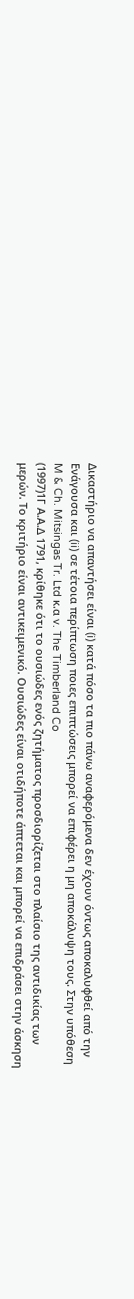Δικαστήριο να απαντήσει είναι (i) κατά πόσο τα πιο πάνω αναφερόμενα δεν έχουν όντως αποκαλυφθεί από την Ενάγουσα και (ii) σε τέτοια περίπτωση ποιες επιπτώσεις μπορεί να επιφέρει η μη αποκάλυψη τους. Στην υπόθεση M & Ch. Mitsingas Tr. Ltd κ.α v. The Timberland Co
(1997)1Γ Α.Α.Δ 1791, κρίθηκε ότι το ουσιώδες ενός ζητήματος προσδιορίζεται στο πλαίσιο της αντιδικίας των μερών. Το κριτήριο είναι αντικειμενικό. Ουσιώδες είναι οτιδήποτε άπτεται και μπορεί να επιδράσει στην άσκηση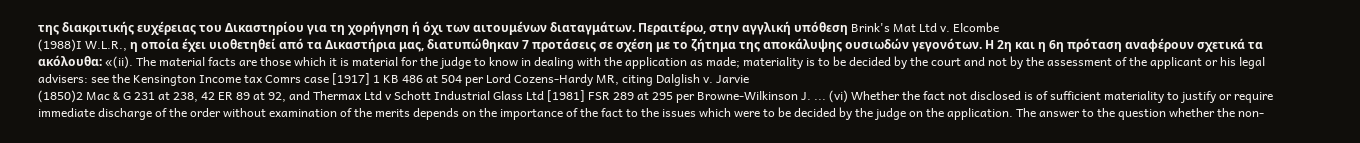της διακριτικής ευχέρειας του Δικαστηρίου για τη χορήγηση ή όχι των αιτουμένων διαταγμάτων. Περαιτέρω, στην αγγλική υπόθεση Brink's Mat Ltd v. Elcombe
(1988)I W.L.R., η οποία έχει υιοθετηθεί από τα Δικαστήρια μας, διατυπώθηκαν 7 προτάσεις σε σχέση με το ζήτημα της αποκάλυψης ουσιωδών γεγονότων. Η 2η και η 6η πρόταση αναφέρουν σχετικά τα ακόλουθα: «(ii). The material facts are those which it is material for the judge to know in dealing with the application as made; materiality is to be decided by the court and not by the assessment of the applicant or his legal advisers: see the Kensington Income tax Comrs case [1917] 1 KB 486 at 504 per Lord Cozens-Hardy MR, citing Dalglish v. Jarvie
(1850)2 Mac & G 231 at 238, 42 ER 89 at 92, and Thermax Ltd v Schott Industrial Glass Ltd [1981] FSR 289 at 295 per Browne-Wilkinson J. ... (vi) Whether the fact not disclosed is of sufficient materiality to justify or require immediate discharge of the order without examination of the merits depends on the importance of the fact to the issues which were to be decided by the judge on the application. The answer to the question whether the non-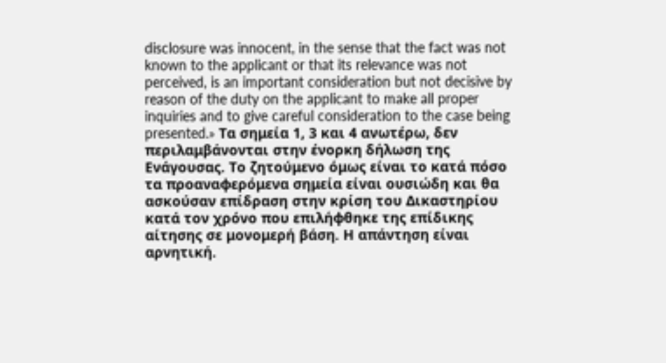disclosure was innocent, in the sense that the fact was not known to the applicant or that its relevance was not perceived, is an important consideration but not decisive by reason of the duty on the applicant to make all proper inquiries and to give careful consideration to the case being presented.» Τα σημεία 1, 3 και 4 ανωτέρω, δεν περιλαμβάνονται στην ένορκη δήλωση της Ενάγουσας. Το ζητούμενο όμως είναι το κατά πόσο τα προαναφερόμενα σημεία είναι ουσιώδη και θα ασκούσαν επίδραση στην κρίση του Δικαστηρίου κατά τον χρόνο που επιλήφθηκε της επίδικης αίτησης σε μονομερή βάση. Η απάντηση είναι αρνητική.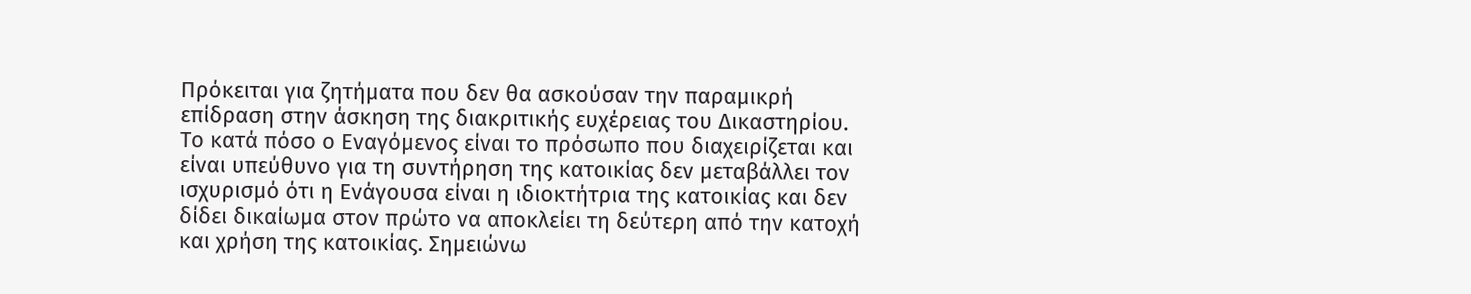Πρόκειται για ζητήματα που δεν θα ασκούσαν την παραμικρή επίδραση στην άσκηση της διακριτικής ευχέρειας του Δικαστηρίου. Το κατά πόσο ο Εναγόμενος είναι το πρόσωπο που διαχειρίζεται και είναι υπεύθυνο για τη συντήρηση της κατοικίας δεν μεταβάλλει τον ισχυρισμό ότι η Ενάγουσα είναι η ιδιοκτήτρια της κατοικίας και δεν δίδει δικαίωμα στον πρώτο να αποκλείει τη δεύτερη από την κατοχή και χρήση της κατοικίας. Σημειώνω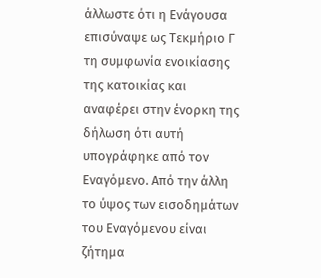άλλωστε ότι η Ενάγουσα επισύναψε ως Τεκμήριο Γ τη συμφωνία ενοικίασης της κατοικίας και αναφέρει στην ένορκη της δήλωση ότι αυτή υπογράφηκε από τον Εναγόμενο. Από την άλλη το ύψος των εισοδημάτων του Εναγόμενου είναι ζήτημα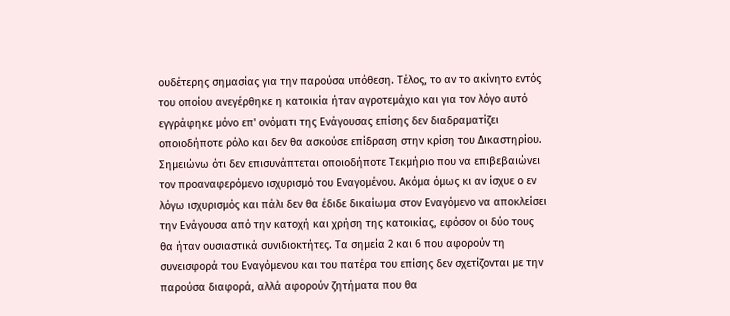ουδέτερης σημασίας για την παρούσα υπόθεση. Τέλος, το αν το ακίνητο εντός του οποίου ανεγέρθηκε η κατοικία ήταν αγροτεμάχιο και για τον λόγο αυτό εγγράφηκε μόνο επ' ονόματι της Ενάγουσας επίσης δεν διαδραματίζει οποιοδήποτε ρόλο και δεν θα ασκούσε επίδραση στην κρίση του Δικαστηρίου. Σημειώνω ότι δεν επισυνάπτεται οποιοδήποτε Τεκμήριο που να επιβεβαιώνει τον προαναφερόμενο ισχυρισμό του Εναγομένου. Ακόμα όμως κι αν ίσχυε ο εν λόγω ισχυρισμός και πάλι δεν θα έδιδε δικαίωμα στον Εναγόμενο να αποκλείσει την Ενάγουσα από την κατοχή και χρήση της κατοικίας, εφόσον οι δύο τους θα ήταν ουσιαστικά συνιδιοκτήτες. Τα σημεία 2 και 6 που αφορούν τη συνεισφορά του Εναγόμενου και του πατέρα του επίσης δεν σχετίζονται με την παρούσα διαφορά, αλλά αφορούν ζητήματα που θα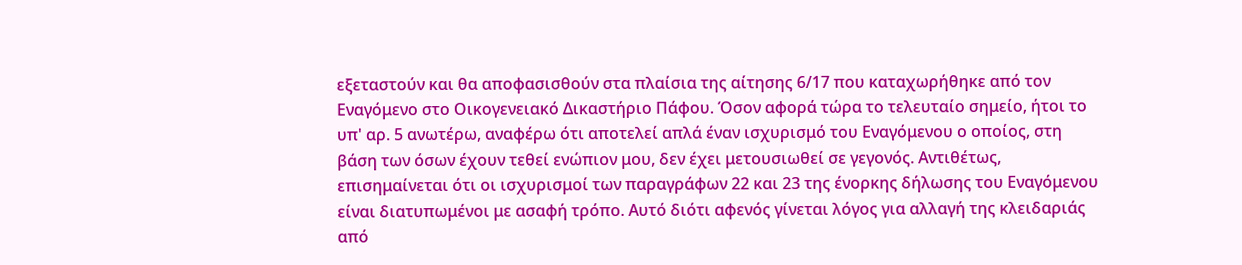εξεταστούν και θα αποφασισθούν στα πλαίσια της αίτησης 6/17 που καταχωρήθηκε από τον Εναγόμενο στο Οικογενειακό Δικαστήριο Πάφου. Όσον αφορά τώρα το τελευταίο σημείο, ήτοι το υπ' αρ. 5 ανωτέρω, αναφέρω ότι αποτελεί απλά έναν ισχυρισμό του Εναγόμενου ο οποίος, στη βάση των όσων έχουν τεθεί ενώπιον μου, δεν έχει μετουσιωθεί σε γεγονός. Αντιθέτως, επισημαίνεται ότι οι ισχυρισμοί των παραγράφων 22 και 23 της ένορκης δήλωσης του Εναγόμενου είναι διατυπωμένοι με ασαφή τρόπο. Αυτό διότι αφενός γίνεται λόγος για αλλαγή της κλειδαριάς από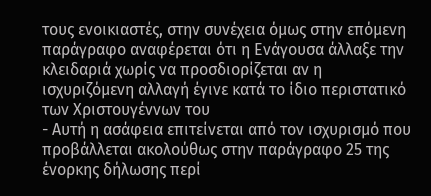τους ενοικιαστές, στην συνέχεια όμως στην επόμενη παράγραφο αναφέρεται ότι η Ενάγουσα άλλαξε την κλειδαριά χωρίς να προσδιορίζεται αν η ισχυριζόμενη αλλαγή έγινε κατά το ίδιο περιστατικό των Χριστουγέννων του
- Αυτή η ασάφεια επιτείνεται από τον ισχυρισμό που προβάλλεται ακολούθως στην παράγραφο 25 της ένορκης δήλωσης περί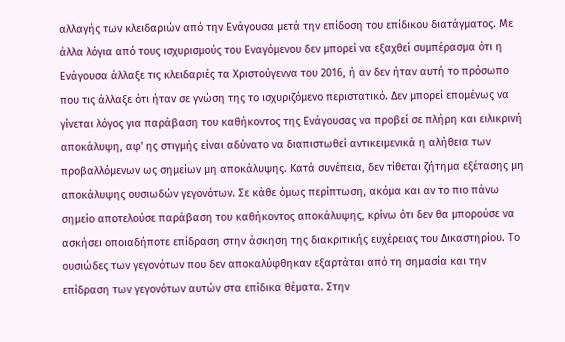αλλαγής των κλειδαριών από την Ενάγουσα μετά την επίδοση του επίδικου διατάγματος. Με άλλα λόγια από τους ισχυρισμούς του Εναγόμενου δεν μπορεί να εξαχθεί συμπέρασμα ότι η Ενάγουσα άλλαξε τις κλειδαριές τα Χριστούγεννα του 2016, ή αν δεν ήταν αυτή το πρόσωπο που τις άλλαξε ότι ήταν σε γνώση της το ισχυριζόμενο περιστατικό. Δεν μπορεί επομένως να γίνεται λόγος για παράβαση του καθήκοντος της Ενάγουσας να προβεί σε πλήρη και ειλικρινή αποκάλυψη, αφ' ης στιγμής είναι αδύνατο να διαπιστωθεί αντικειμενικά η αλήθεια των προβαλλόμενων ως σημείων μη αποκάλυψης. Κατά συνέπεια, δεν τίθεται ζήτημα εξέτασης μη αποκάλυψης ουσιωδών γεγονότων. Σε κάθε όμως περίπτωση, ακόμα και αν το πιο πάνω σημείο αποτελούσε παράβαση του καθήκοντος αποκάλυψης, κρίνω ότι δεν θα μπορούσε να ασκήσει οποιαδήποτε επίδραση στην άσκηση της διακριτικής ευχέρειας του Δικαστηρίου. Το ουσιώδες των γεγονότων που δεν αποκαλύφθηκαν εξαρτάται από τη σημασία και την επίδραση των γεγονότων αυτών στα επίδικα θέματα. Στην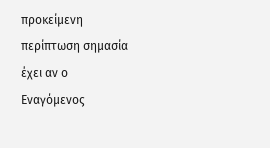προκείμενη περίπτωση σημασία έχει αν ο Εναγόμενος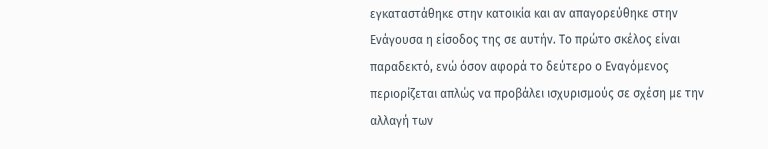εγκαταστάθηκε στην κατοικία και αν απαγορεύθηκε στην Ενάγουσα η είσοδος της σε αυτήν. Το πρώτο σκέλος είναι παραδεκτό, ενώ όσον αφορά το δεύτερο ο Εναγόμενος περιορίζεται απλώς να προβάλει ισχυρισμούς σε σχέση με την αλλαγή των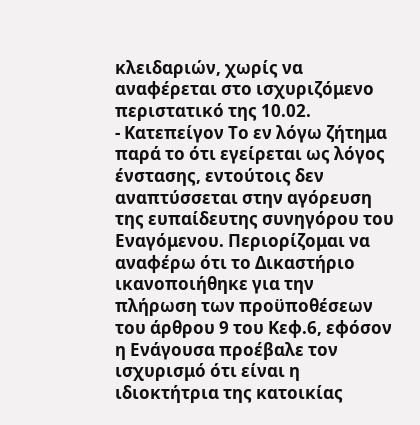κλειδαριών, χωρίς να αναφέρεται στο ισχυριζόμενο περιστατικό της 10.02.
- Κατεπείγον Το εν λόγω ζήτημα παρά το ότι εγείρεται ως λόγος ένστασης, εντούτοις δεν αναπτύσσεται στην αγόρευση της ευπαίδευτης συνηγόρου του Εναγόμενου. Περιορίζομαι να αναφέρω ότι το Δικαστήριο ικανοποιήθηκε για την πλήρωση των προϋποθέσεων του άρθρου 9 του Κεφ.6, εφόσον η Ενάγουσα προέβαλε τον ισχυρισμό ότι είναι η ιδιοκτήτρια της κατοικίας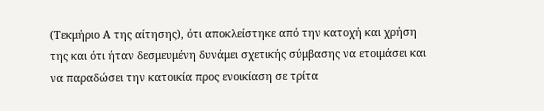(Τεκμήριο Α της αίτησης), ότι αποκλείστηκε από την κατοχή και χρήση της και ότι ήταν δεσμευμένη δυνάμει σχετικής σύμβασης να ετοιμάσει και να παραδώσει την κατοικία προς ενοικίαση σε τρίτα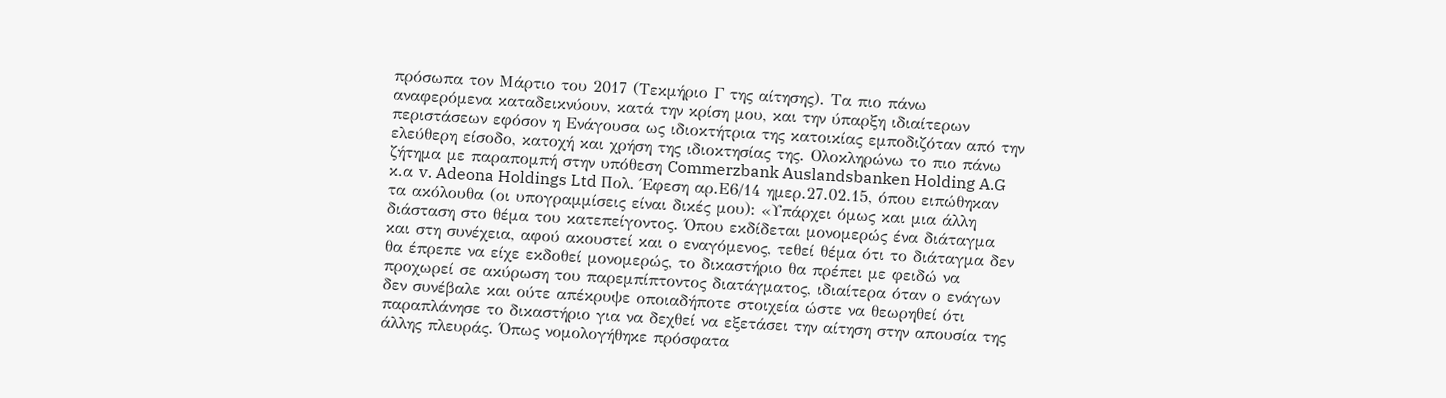πρόσωπα τον Μάρτιο του 2017 (Τεκμήριο Γ της αίτησης). Τα πιο πάνω αναφερόμενα καταδεικνύουν, κατά την κρίση μου, και την ύπαρξη ιδιαίτερων περιστάσεων εφόσον η Ενάγουσα ως ιδιοκτήτρια της κατοικίας εμποδιζόταν από την ελεύθερη είσοδο, κατοχή και χρήση της ιδιοκτησίας της. Ολοκληρώνω το πιο πάνω ζήτημα με παραπομπή στην υπόθεση Commerzbank Auslandsbanken Holding A.G κ.α v. Adeona Holdings Ltd Πολ. Έφεση αρ.Ε6/14 ημερ.27.02.15, όπου ειπώθηκαν τα ακόλουθα (οι υπογραμμίσεις είναι δικές μου): «Υπάρχει όμως και μια άλλη διάσταση στο θέμα του κατεπείγοντος. Όπου εκδίδεται μονομερώς ένα διάταγμα και στη συνέχεια, αφού ακουστεί και ο εναγόμενος, τεθεί θέμα ότι το διάταγμα δεν θα έπρεπε να είχε εκδοθεί μονομερώς, το δικαστήριο θα πρέπει με φειδώ να προχωρεί σε ακύρωση του παρεμπίπτοντος διατάγματος, ιδιαίτερα όταν ο ενάγων δεν συνέβαλε και ούτε απέκρυψε οποιαδήποτε στοιχεία ώστε να θεωρηθεί ότι παραπλάνησε το δικαστήριο για να δεχθεί να εξετάσει την αίτηση στην απουσία της άλλης πλευράς. Όπως νομολογήθηκε πρόσφατα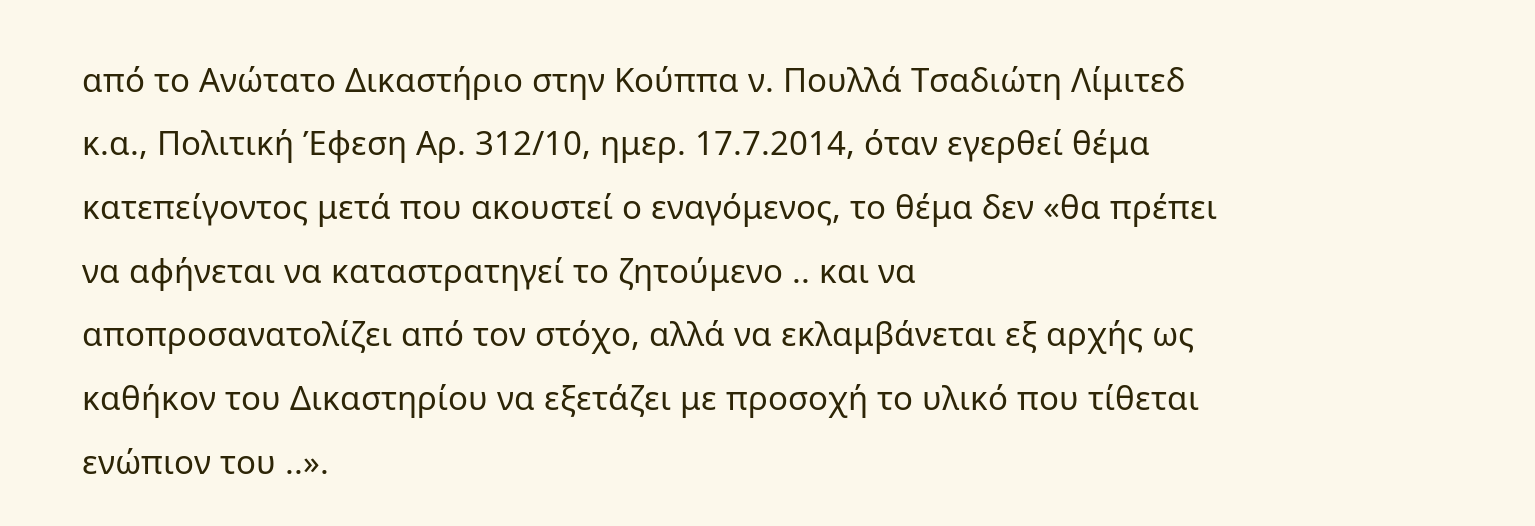από το Ανώτατο Δικαστήριο στην Κούππα ν. Πουλλά Τσαδιώτη Λίμιτεδ κ.α., Πολιτική Έφεση Αρ. 312/10, ημερ. 17.7.2014, όταν εγερθεί θέμα κατεπείγοντος μετά που ακουστεί ο εναγόμενος, το θέμα δεν «θα πρέπει να αφήνεται να καταστρατηγεί το ζητούμενο .. και να αποπροσανατολίζει από τον στόχο, αλλά να εκλαμβάνεται εξ αρχής ως καθήκον του Δικαστηρίου να εξετάζει με προσοχή το υλικό που τίθεται ενώπιον του ..».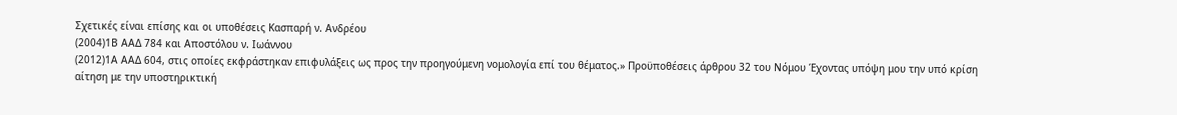Σχετικές είναι επίσης και οι υποθέσεις Κασπαρή ν. Ανδρέου
(2004)1Β ΑΑΔ 784 και Αποστόλου ν. Ιωάννου
(2012)1Α ΑΑΔ 604, στις οποίες εκφράστηκαν επιφυλάξεις ως προς την προηγούμενη νομολογία επί του θέματος.» Προϋποθέσεις άρθρου 32 του Νόμου Έχοντας υπόψη μου την υπό κρίση αίτηση με την υποστηρικτική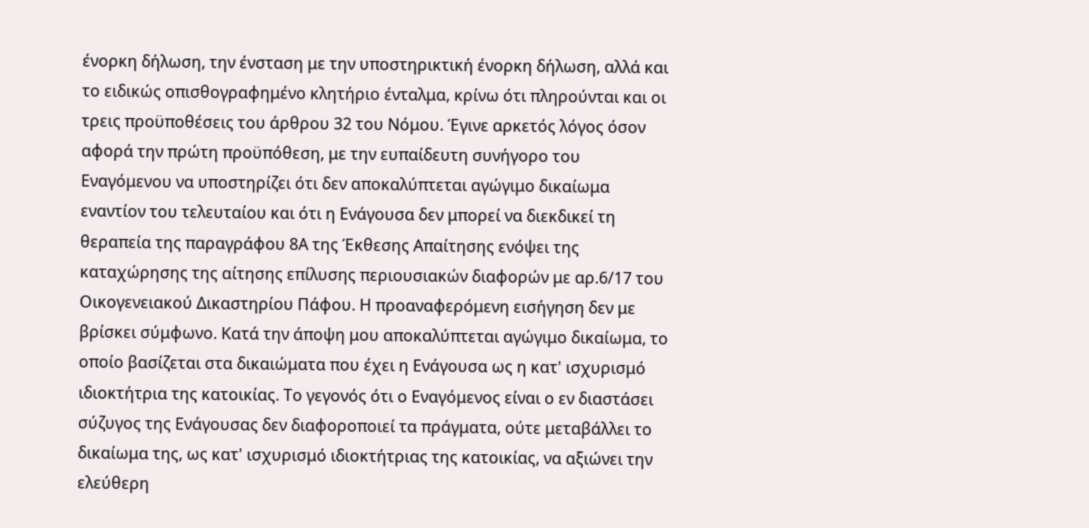ένορκη δήλωση, την ένσταση με την υποστηρικτική ένορκη δήλωση, αλλά και το ειδικώς οπισθογραφημένο κλητήριο ένταλμα, κρίνω ότι πληρούνται και οι τρεις προϋποθέσεις του άρθρου 32 του Νόμου. Έγινε αρκετός λόγος όσον αφορά την πρώτη προϋπόθεση, με την ευπαίδευτη συνήγορο του Εναγόμενου να υποστηρίζει ότι δεν αποκαλύπτεται αγώγιμο δικαίωμα εναντίον του τελευταίου και ότι η Ενάγουσα δεν μπορεί να διεκδικεί τη θεραπεία της παραγράφου 8Α της Έκθεσης Απαίτησης ενόψει της καταχώρησης της αίτησης επίλυσης περιουσιακών διαφορών με αρ.6/17 του Οικογενειακού Δικαστηρίου Πάφου. Η προαναφερόμενη εισήγηση δεν με βρίσκει σύμφωνο. Κατά την άποψη μου αποκαλύπτεται αγώγιμο δικαίωμα, το οποίο βασίζεται στα δικαιώματα που έχει η Ενάγουσα ως η κατ' ισχυρισμό ιδιοκτήτρια της κατοικίας. Το γεγονός ότι ο Εναγόμενος είναι ο εν διαστάσει σύζυγος της Ενάγουσας δεν διαφοροποιεί τα πράγματα, ούτε μεταβάλλει το δικαίωμα της, ως κατ' ισχυρισμό ιδιοκτήτριας της κατοικίας, να αξιώνει την ελεύθερη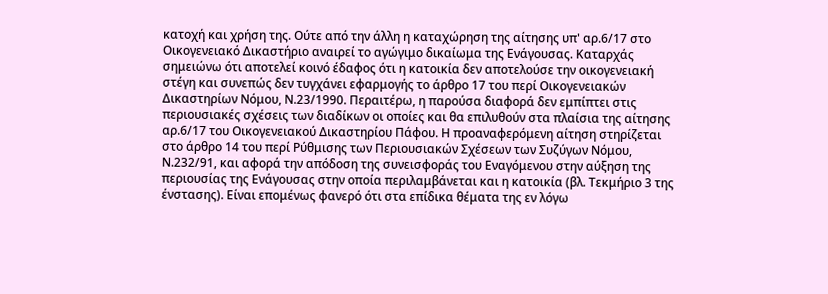κατοχή και χρήση της. Ούτε από την άλλη η καταχώρηση της αίτησης υπ' αρ.6/17 στο Οικογενειακό Δικαστήριο αναιρεί το αγώγιμο δικαίωμα της Ενάγουσας. Καταρχάς σημειώνω ότι αποτελεί κοινό έδαφος ότι η κατοικία δεν αποτελούσε την οικογενειακή στέγη και συνεπώς δεν τυγχάνει εφαρμογής το άρθρο 17 του περί Οικογενειακών Δικαστηρίων Νόμου, Ν.23/1990. Περαιτέρω, η παρούσα διαφορά δεν εμπίπτει στις περιουσιακές σχέσεις των διαδίκων οι οποίες και θα επιλυθούν στα πλαίσια της αίτησης αρ.6/17 του Οικογενειακού Δικαστηρίου Πάφου. Η προαναφερόμενη αίτηση στηρίζεται στο άρθρο 14 του περί Ρύθμισης των Περιουσιακών Σχέσεων των Συζύγων Νόμου, Ν.232/91, και αφορά την απόδοση της συνεισφοράς του Εναγόμενου στην αύξηση της περιουσίας της Ενάγουσας στην οποία περιλαμβάνεται και η κατοικία (βλ. Τεκμήριο 3 της ένστασης). Είναι επομένως φανερό ότι στα επίδικα θέματα της εν λόγω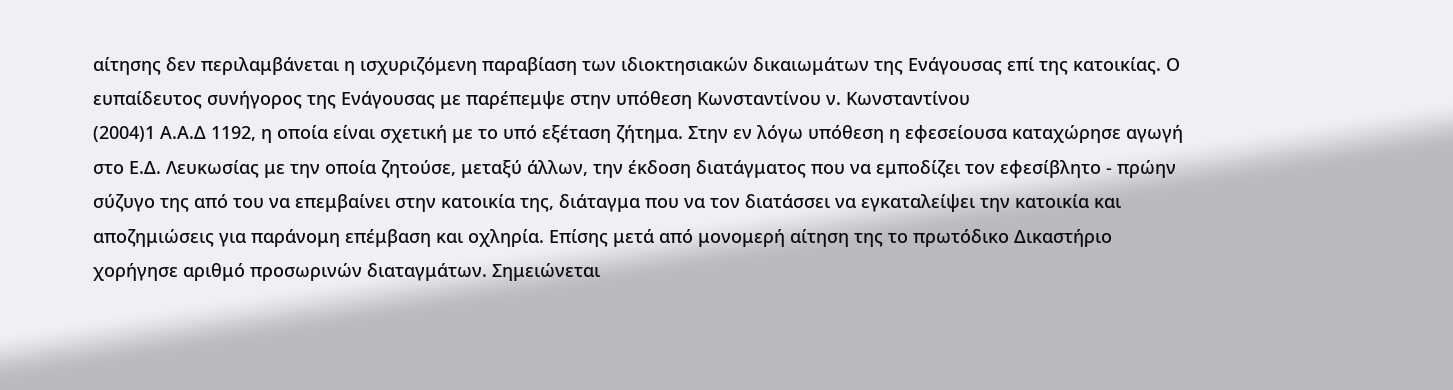αίτησης δεν περιλαμβάνεται η ισχυριζόμενη παραβίαση των ιδιοκτησιακών δικαιωμάτων της Ενάγουσας επί της κατοικίας. Ο ευπαίδευτος συνήγορος της Ενάγουσας με παρέπεμψε στην υπόθεση Κωνσταντίνου ν. Κωνσταντίνου
(2004)1 Α.Α.Δ 1192, η οποία είναι σχετική με το υπό εξέταση ζήτημα. Στην εν λόγω υπόθεση η εφεσείουσα καταχώρησε αγωγή στο Ε.Δ. Λευκωσίας με την οποία ζητούσε, μεταξύ άλλων, την έκδοση διατάγματος που να εμποδίζει τον εφεσίβλητο - πρώην σύζυγο της από του να επεμβαίνει στην κατοικία της, διάταγμα που να τον διατάσσει να εγκαταλείψει την κατοικία και αποζημιώσεις για παράνομη επέμβαση και οχληρία. Επίσης μετά από μονομερή αίτηση της το πρωτόδικο Δικαστήριο χορήγησε αριθμό προσωρινών διαταγμάτων. Σημειώνεται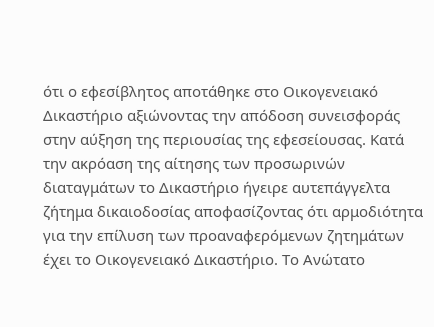ότι ο εφεσίβλητος αποτάθηκε στο Οικογενειακό Δικαστήριο αξιώνοντας την απόδοση συνεισφοράς στην αύξηση της περιουσίας της εφεσείουσας. Κατά την ακρόαση της αίτησης των προσωρινών διαταγμάτων το Δικαστήριο ήγειρε αυτεπάγγελτα ζήτημα δικαιοδοσίας αποφασίζοντας ότι αρμοδιότητα για την επίλυση των προαναφερόμενων ζητημάτων έχει το Οικογενειακό Δικαστήριο. Το Ανώτατο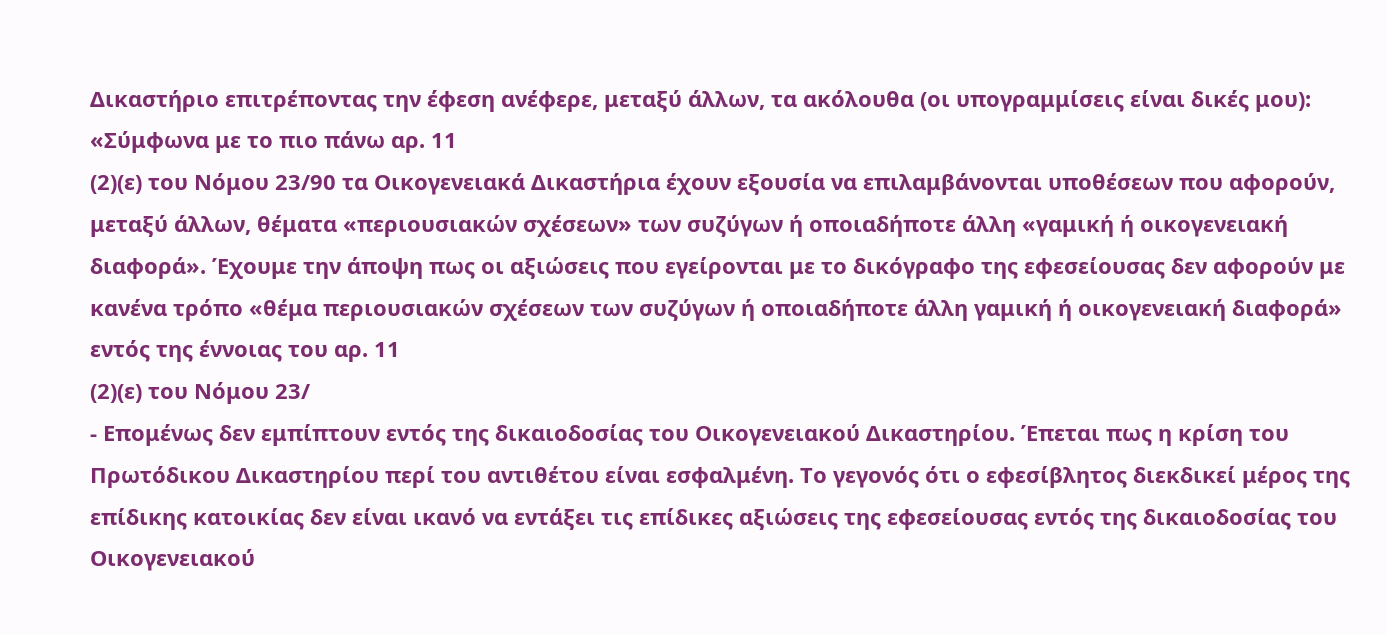Δικαστήριο επιτρέποντας την έφεση ανέφερε, μεταξύ άλλων, τα ακόλουθα (οι υπογραμμίσεις είναι δικές μου): «Σύμφωνα με το πιο πάνω αρ. 11
(2)(ε) του Νόμου 23/90 τα Οικογενειακά Δικαστήρια έχουν εξουσία να επιλαμβάνονται υποθέσεων που αφορούν, μεταξύ άλλων, θέματα «περιουσιακών σχέσεων» των συζύγων ή οποιαδήποτε άλλη «γαμική ή οικογενειακή διαφορά». Έχουμε την άποψη πως οι αξιώσεις που εγείρονται με το δικόγραφο της εφεσείουσας δεν αφορούν με κανένα τρόπο «θέμα περιουσιακών σχέσεων των συζύγων ή οποιαδήποτε άλλη γαμική ή οικογενειακή διαφορά» εντός της έννοιας του αρ. 11
(2)(ε) του Νόμου 23/
- Επομένως δεν εμπίπτουν εντός της δικαιοδοσίας του Οικογενειακού Δικαστηρίου. Έπεται πως η κρίση του Πρωτόδικου Δικαστηρίου περί του αντιθέτου είναι εσφαλμένη. Το γεγονός ότι ο εφεσίβλητος διεκδικεί μέρος της επίδικης κατοικίας δεν είναι ικανό να εντάξει τις επίδικες αξιώσεις της εφεσείουσας εντός της δικαιοδοσίας του Οικογενειακού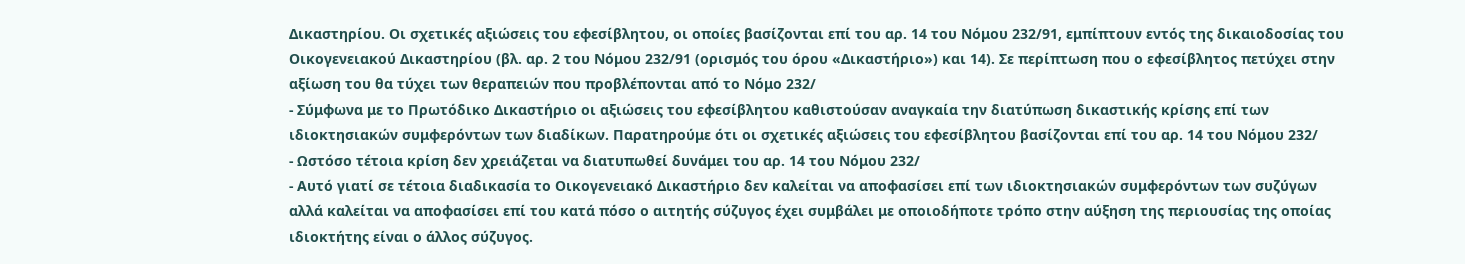Δικαστηρίου. Οι σχετικές αξιώσεις του εφεσίβλητου, οι οποίες βασίζονται επί του αρ. 14 του Νόμου 232/91, εμπίπτουν εντός της δικαιοδοσίας του Οικογενειακού Δικαστηρίου (βλ. αρ. 2 του Νόμου 232/91 (ορισμός του όρου «Δικαστήριο») και 14). Σε περίπτωση που ο εφεσίβλητος πετύχει στην αξίωση του θα τύχει των θεραπειών που προβλέπονται από το Νόμο 232/
- Σύμφωνα με το Πρωτόδικο Δικαστήριο οι αξιώσεις του εφεσίβλητου καθιστούσαν αναγκαία την διατύπωση δικαστικής κρίσης επί των ιδιοκτησιακών συμφερόντων των διαδίκων. Παρατηρούμε ότι οι σχετικές αξιώσεις του εφεσίβλητου βασίζονται επί του αρ. 14 του Νόμου 232/
- Ωστόσο τέτοια κρίση δεν χρειάζεται να διατυπωθεί δυνάμει του αρ. 14 του Νόμου 232/
- Αυτό γιατί σε τέτοια διαδικασία το Οικογενειακό Δικαστήριο δεν καλείται να αποφασίσει επί των ιδιοκτησιακών συμφερόντων των συζύγων αλλά καλείται να αποφασίσει επί του κατά πόσο ο αιτητής σύζυγος έχει συμβάλει με οποιοδήποτε τρόπο στην αύξηση της περιουσίας της οποίας ιδιοκτήτης είναι ο άλλος σύζυγος.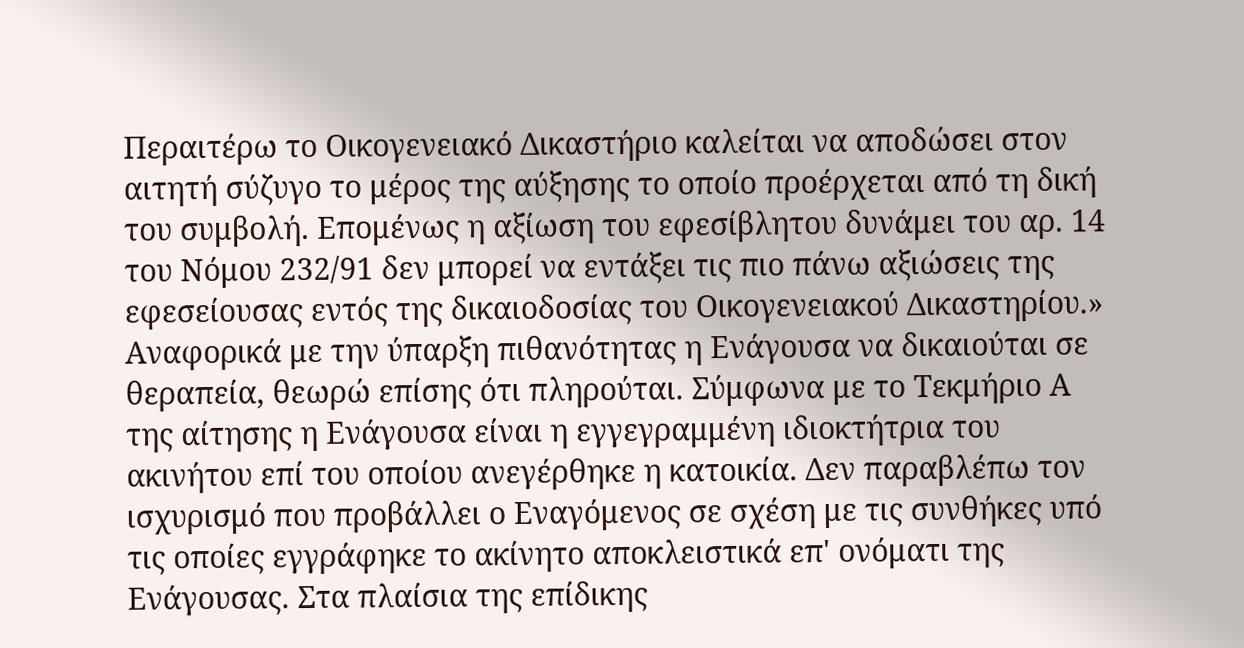Περαιτέρω το Οικογενειακό Δικαστήριο καλείται να αποδώσει στον αιτητή σύζυγο το μέρος της αύξησης το οποίο προέρχεται από τη δική του συμβολή. Επομένως η αξίωση του εφεσίβλητου δυνάμει του αρ. 14 του Νόμου 232/91 δεν μπορεί να εντάξει τις πιο πάνω αξιώσεις της εφεσείουσας εντός της δικαιοδοσίας του Οικογενειακού Δικαστηρίου.» Αναφορικά με την ύπαρξη πιθανότητας η Ενάγουσα να δικαιούται σε θεραπεία, θεωρώ επίσης ότι πληρούται. Σύμφωνα με το Τεκμήριο Α της αίτησης η Ενάγουσα είναι η εγγεγραμμένη ιδιοκτήτρια του ακινήτου επί του οποίου ανεγέρθηκε η κατοικία. Δεν παραβλέπω τον ισχυρισμό που προβάλλει ο Εναγόμενος σε σχέση με τις συνθήκες υπό τις οποίες εγγράφηκε το ακίνητο αποκλειστικά επ' ονόματι της Ενάγουσας. Στα πλαίσια της επίδικης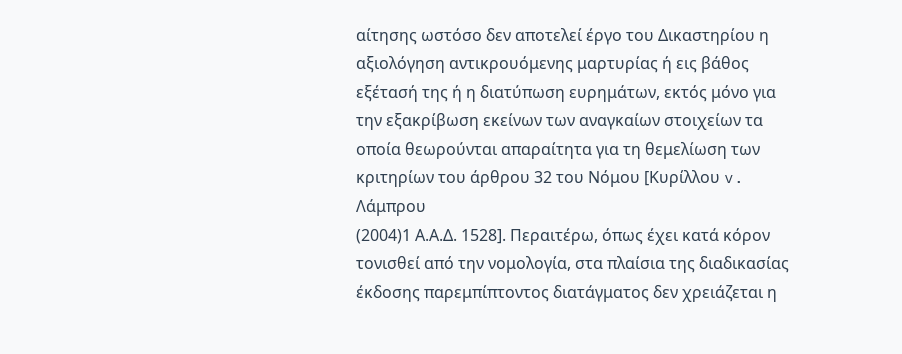αίτησης ωστόσο δεν αποτελεί έργο του Δικαστηρίου η αξιολόγηση αντικρουόμενης μαρτυρίας ή εις βάθος εξέτασή της ή η διατύπωση ευρημάτων, εκτός μόνο για την εξακρίβωση εκείνων των αναγκαίων στοιχείων τα οποία θεωρούνται απαραίτητα για τη θεμελίωση των κριτηρίων του άρθρου 32 του Νόμου [Κυρίλλου v. Λάμπρου
(2004)1 Α.Α.Δ. 1528]. Περαιτέρω, όπως έχει κατά κόρον τονισθεί από την νομολογία, στα πλαίσια της διαδικασίας έκδοσης παρεμπίπτοντος διατάγματος δεν χρειάζεται η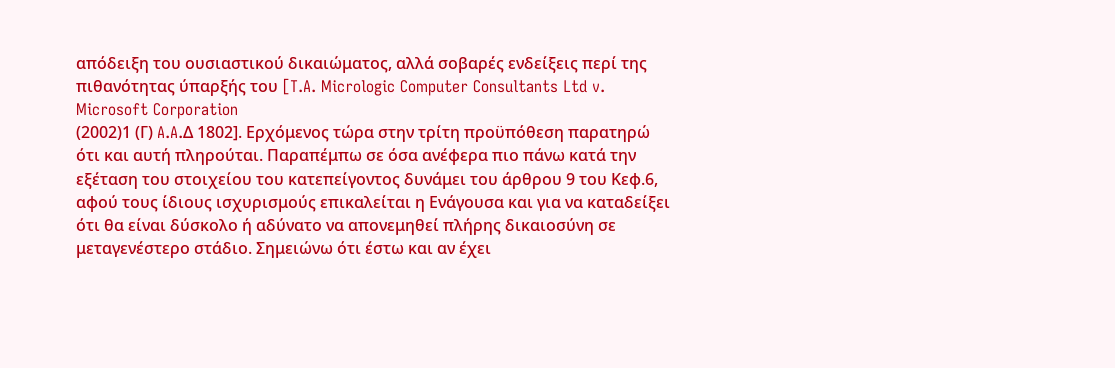απόδειξη του ουσιαστικού δικαιώματος, αλλά σοβαρές ενδείξεις περί της πιθανότητας ύπαρξής του [T.A. Micrologic Computer Consultants Ltd v. Microsoft Corporation
(2002)1 (Γ) A.A.Δ 1802]. Ερχόμενος τώρα στην τρίτη προϋπόθεση παρατηρώ ότι και αυτή πληρούται. Παραπέμπω σε όσα ανέφερα πιο πάνω κατά την εξέταση του στοιχείου του κατεπείγοντος δυνάμει του άρθρου 9 του Κεφ.6, αφού τους ίδιους ισχυρισμούς επικαλείται η Ενάγουσα και για να καταδείξει ότι θα είναι δύσκολο ή αδύνατο να απονεμηθεί πλήρης δικαιοσύνη σε μεταγενέστερο στάδιο. Σημειώνω ότι έστω και αν έχει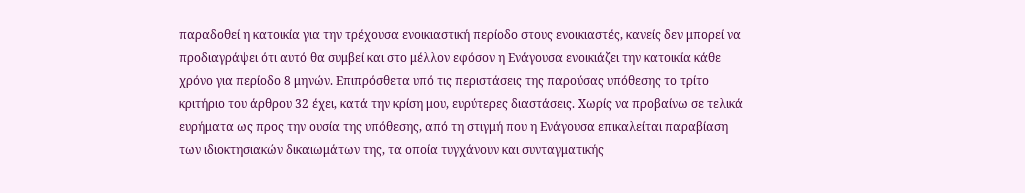παραδοθεί η κατοικία για την τρέχουσα ενοικιαστική περίοδο στους ενοικιαστές, κανείς δεν μπορεί να προδιαγράψει ότι αυτό θα συμβεί και στο μέλλον εφόσον η Ενάγουσα ενοικιάζει την κατοικία κάθε χρόνο για περίοδο 8 μηνών. Επιπρόσθετα υπό τις περιστάσεις της παρούσας υπόθεσης το τρίτο κριτήριο του άρθρου 32 έχει, κατά την κρίση μου, ευρύτερες διαστάσεις. Χωρίς να προβαίνω σε τελικά ευρήματα ως προς την ουσία της υπόθεσης, από τη στιγμή που η Ενάγουσα επικαλείται παραβίαση των ιδιοκτησιακών δικαιωμάτων της, τα οποία τυγχάνουν και συνταγματικής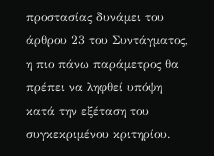προστασίας δυνάμει του άρθρου 23 του Συντάγματος, η πιο πάνω παράμετρος θα πρέπει να ληφθεί υπόψη κατά την εξέταση του συγκεκριμένου κριτηρίου.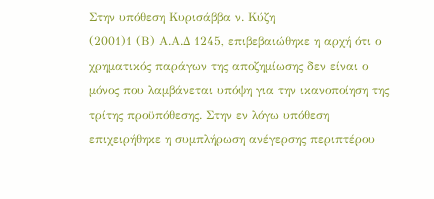Στην υπόθεση Κυρισάββα ν. Κύζη
(2001)1 (Β) Α.Α.Δ 1245, επιβεβαιώθηκε η αρχή ότι ο χρηματικός παράγων της αποζημίωσης δεν είναι ο μόνος που λαμβάνεται υπόψη για την ικανοποίηση της τρίτης προϋπόθεσης. Στην εν λόγω υπόθεση επιχειρήθηκε η συμπλήρωση ανέγερσης περιπτέρου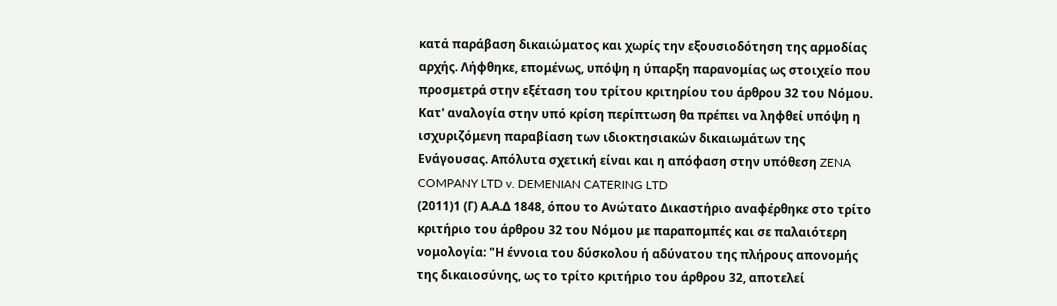κατά παράβαση δικαιώματος και χωρίς την εξουσιοδότηση της αρμοδίας αρχής. Λήφθηκε, επομένως, υπόψη η ύπαρξη παρανομίας ως στοιχείο που προσμετρά στην εξέταση του τρίτου κριτηρίου του άρθρου 32 του Νόμου. Κατ' αναλογία στην υπό κρίση περίπτωση θα πρέπει να ληφθεί υπόψη η ισχυριζόμενη παραβίαση των ιδιοκτησιακών δικαιωμάτων της Ενάγουσας. Απόλυτα σχετική είναι και η απόφαση στην υπόθεση ZENA COMPANY LTD v. DEMENIAN CATERING LTD
(2011)1 (Γ) Α.Α.Δ 1848, όπου το Ανώτατο Δικαστήριο αναφέρθηκε στο τρίτο κριτήριο του άρθρου 32 του Νόμου με παραπομπές και σε παλαιότερη νομολογία: "Η έννοια του δύσκολου ή αδύνατου της πλήρους απονομής της δικαιοσύνης, ως το τρίτο κριτήριο του άρθρου 32, αποτελεί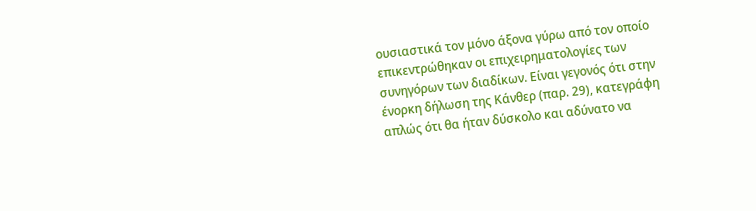ουσιαστικά τον μόνο άξονα γύρω από τον οποίο επικεντρώθηκαν οι επιχειρηματολογίες των συνηγόρων των διαδίκων. Είναι γεγονός ότι στην ένορκη δήλωση της Κάνθερ (παρ. 29), κατεγράφη απλώς ότι θα ήταν δύσκολο και αδύνατο να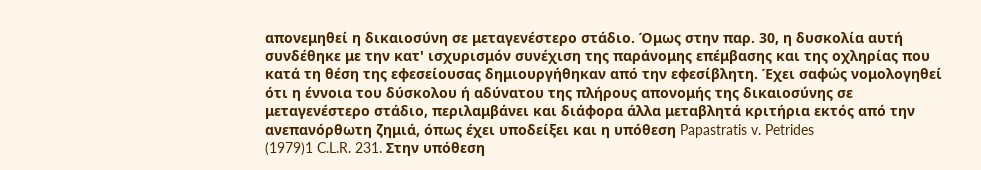απονεμηθεί η δικαιοσύνη σε μεταγενέστερο στάδιο. Όμως στην παρ. 30, η δυσκολία αυτή συνδέθηκε με την κατ' ισχυρισμόν συνέχιση της παράνομης επέμβασης και της οχληρίας που κατά τη θέση της εφεσείουσας δημιουργήθηκαν από την εφεσίβλητη. Έχει σαφώς νομολογηθεί ότι η έννοια του δύσκολου ή αδύνατου της πλήρους απονομής της δικαιοσύνης σε μεταγενέστερο στάδιο, περιλαμβάνει και διάφορα άλλα μεταβλητά κριτήρια εκτός από την ανεπανόρθωτη ζημιά, όπως έχει υποδείξει και η υπόθεση Papastratis v. Petrides
(1979)1 C.L.R. 231. Στην υπόθεση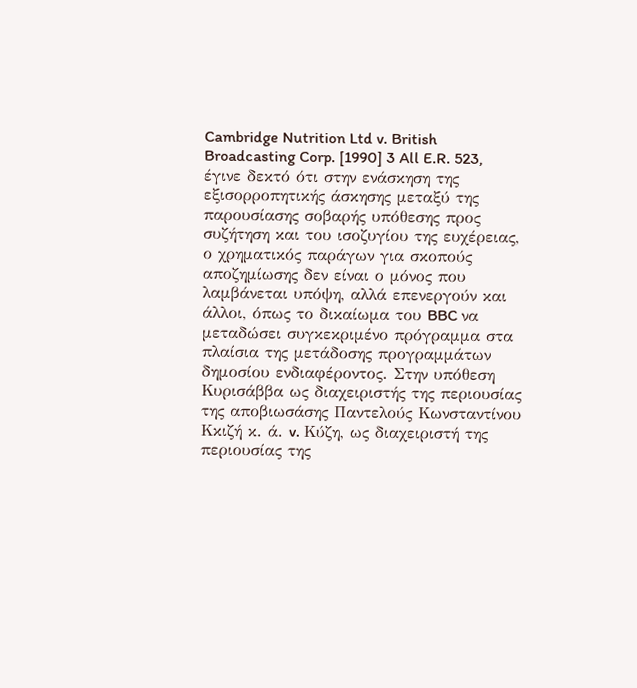Cambridge Nutrition Ltd v. British Broadcasting Corp. [1990] 3 All E.R. 523, έγινε δεκτό ότι στην ενάσκηση της εξισορροπητικής άσκησης μεταξύ της παρουσίασης σοβαρής υπόθεσης προς συζήτηση και του ισοζυγίου της ευχέρειας, ο χρηματικός παράγων για σκοπούς αποζημίωσης δεν είναι ο μόνος που λαμβάνεται υπόψη, αλλά επενεργούν και άλλοι, όπως το δικαίωμα του BBC να μεταδώσει συγκεκριμένο πρόγραμμα στα πλαίσια της μετάδοσης προγραμμάτων δημοσίου ενδιαφέροντος. Στην υπόθεση Κυρισάββα ως διαχειριστής της περιουσίας της αποβιωσάσης Παντελούς Κωνσταντίνου Κκιζή κ. ά. v. Κύζη, ως διαχειριστή της περιουσίας της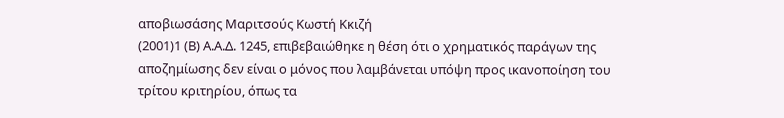αποβιωσάσης Μαριτσούς Κωστή Κκιζή
(2001)1 (Β) Α.Α.Δ. 1245, επιβεβαιώθηκε η θέση ότι ο χρηματικός παράγων της αποζημίωσης δεν είναι ο μόνος που λαμβάνεται υπόψη προς ικανοποίηση του τρίτου κριτηρίου, όπως τα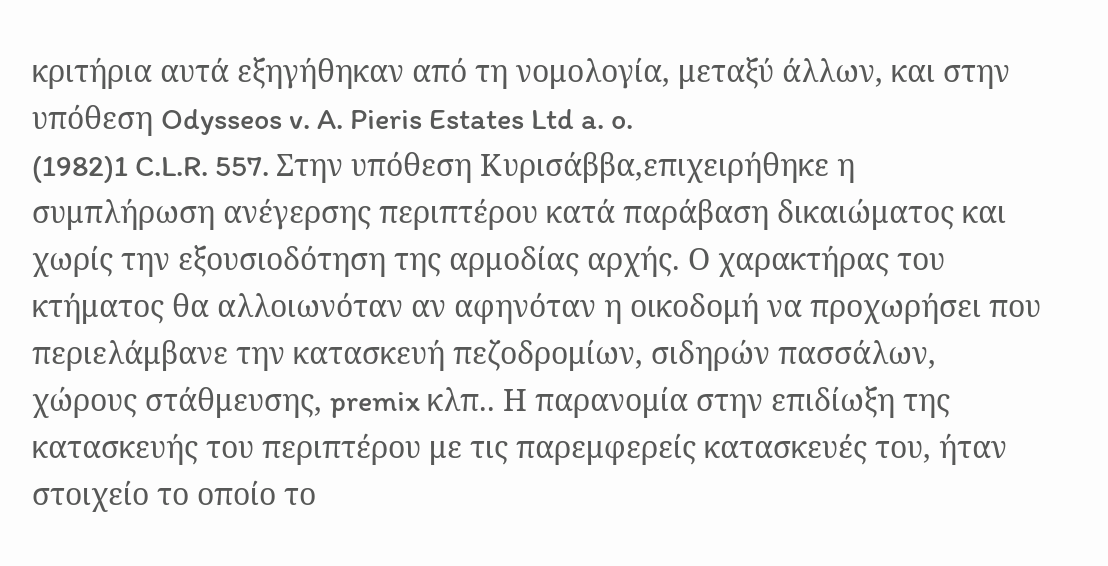κριτήρια αυτά εξηγήθηκαν από τη νομολογία, μεταξύ άλλων, και στην υπόθεση Odysseos v. A. Pieris Estates Ltd a. o.
(1982)1 C.L.R. 557. Στην υπόθεση Κυρισάββα,επιχειρήθηκε η συμπλήρωση ανέγερσης περιπτέρου κατά παράβαση δικαιώματος και χωρίς την εξουσιοδότηση της αρμοδίας αρχής. Ο χαρακτήρας του κτήματος θα αλλοιωνόταν αν αφηνόταν η οικοδομή να προχωρήσει που περιελάμβανε την κατασκευή πεζοδρομίων, σιδηρών πασσάλων, χώρους στάθμευσης, premix κλπ.. Η παρανομία στην επιδίωξη της κατασκευής του περιπτέρου με τις παρεμφερείς κατασκευές του, ήταν στοιχείο το οποίο το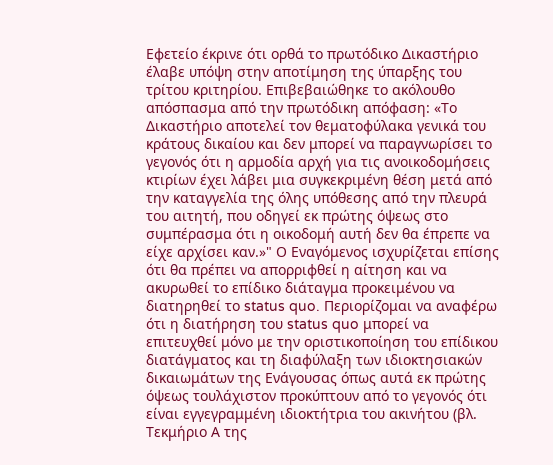Εφετείο έκρινε ότι ορθά το πρωτόδικο Δικαστήριο έλαβε υπόψη στην αποτίμηση της ύπαρξης του τρίτου κριτηρίου. Επιβεβαιώθηκε το ακόλουθο απόσπασμα από την πρωτόδικη απόφαση: «Το Δικαστήριο αποτελεί τον θεματοφύλακα γενικά του κράτους δικαίου και δεν μπορεί να παραγνωρίσει το γεγονός ότι η αρμοδία αρχή για τις ανοικοδομήσεις κτιρίων έχει λάβει μια συγκεκριμένη θέση μετά από την καταγγελία της όλης υπόθεσης από την πλευρά του αιτητή, που οδηγεί εκ πρώτης όψεως στο συμπέρασμα ότι η οικοδομή αυτή δεν θα έπρεπε να είχε αρχίσει καν.»" Ο Εναγόμενος ισχυρίζεται επίσης ότι θα πρέπει να απορριφθεί η αίτηση και να ακυρωθεί το επίδικο διάταγμα προκειμένου να διατηρηθεί το status quo. Περιορίζομαι να αναφέρω ότι η διατήρηση του status quo μπορεί να επιτευχθεί μόνο με την οριστικοποίηση του επίδικου διατάγματος και τη διαφύλαξη των ιδιοκτησιακών δικαιωμάτων της Ενάγουσας όπως αυτά εκ πρώτης όψεως τουλάχιστον προκύπτουν από το γεγονός ότι είναι εγγεγραμμένη ιδιοκτήτρια του ακινήτου (βλ. Τεκμήριο Α της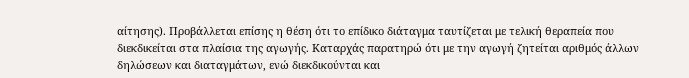αίτησης). Προβάλλεται επίσης η θέση ότι το επίδικο διάταγμα ταυτίζεται με τελική θεραπεία που διεκδικείται στα πλαίσια της αγωγής. Καταρχάς παρατηρώ ότι με την αγωγή ζητείται αριθμός άλλων δηλώσεων και διαταγμάτων, ενώ διεκδικούνται και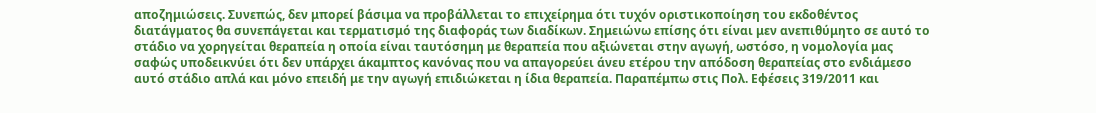αποζημιώσεις. Συνεπώς, δεν μπορεί βάσιμα να προβάλλεται το επιχείρημα ότι τυχόν οριστικοποίηση του εκδοθέντος διατάγματος θα συνεπάγεται και τερματισμό της διαφοράς των διαδίκων. Σημειώνω επίσης ότι είναι μεν ανεπιθύμητο σε αυτό το στάδιο να χορηγείται θεραπεία η οποία είναι ταυτόσημη με θεραπεία που αξιώνεται στην αγωγή, ωστόσο, η νομολογία μας σαφώς υποδεικνύει ότι δεν υπάρχει άκαμπτος κανόνας που να απαγορεύει άνευ ετέρου την απόδοση θεραπείας στο ενδιάμεσο αυτό στάδιο απλά και μόνο επειδή με την αγωγή επιδιώκεται η ίδια θεραπεία. Παραπέμπω στις Πολ. Εφέσεις 319/2011 και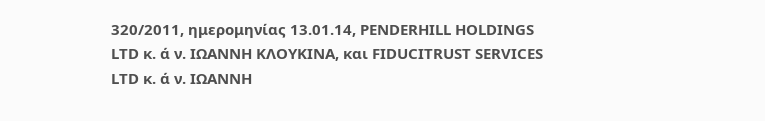320/2011, ημερομηνίας 13.01.14, PENDERHILL HOLDINGS LTD κ. ά ν. ΙΩΑΝΝΗ ΚΛΟΥΚΙΝΑ, και FIDUCITRUST SERVICES LTD κ. ά ν. ΙΩΑΝΝΗ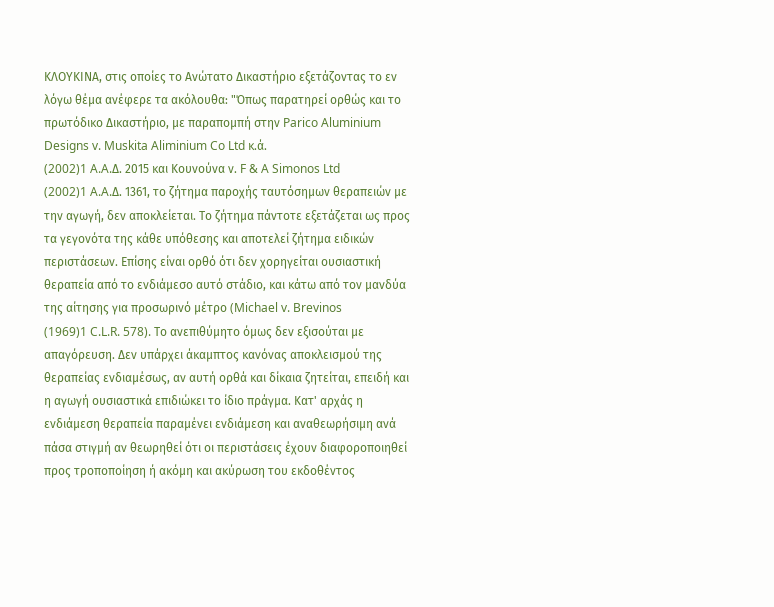ΚΛΟΥΚΙΝΑ, στις οποίες το Ανώτατο Δικαστήριο εξετάζοντας το εν λόγω θέμα ανέφερε τα ακόλουθα: "Όπως παρατηρεί ορθώς και το πρωτόδικο Δικαστήριο, με παραπομπή στην Parico Aluminium Designs v. Muskita Aliminium Co Ltd κ.ά.
(2002)1 A.A.Δ. 2015 και Κουνούνα ν. F & A Simonos Ltd
(2002)1 A.A.Δ. 1361, το ζήτημα παροχής ταυτόσημων θεραπειών με την αγωγή, δεν αποκλείεται. Το ζήτημα πάντοτε εξετάζεται ως προς τα γεγονότα της κάθε υπόθεσης και αποτελεί ζήτημα ειδικών περιστάσεων. Επίσης είναι ορθό ότι δεν χορηγείται ουσιαστική θεραπεία από το ενδιάμεσο αυτό στάδιο, και κάτω από τον μανδύα της αίτησης για προσωρινό μέτρο (Michael v. Brevinos
(1969)1 C.L.R. 578). Το ανεπιθύμητο όμως δεν εξισούται με απαγόρευση. Δεν υπάρχει άκαμπτος κανόνας αποκλεισμού της θεραπείας ενδιαμέσως, αν αυτή ορθά και δίκαια ζητείται, επειδή και η αγωγή ουσιαστικά επιδιώκει το ίδιο πράγμα. Κατ' αρχάς η ενδιάμεση θεραπεία παραμένει ενδιάμεση και αναθεωρήσιμη ανά πάσα στιγμή αν θεωρηθεί ότι οι περιστάσεις έχουν διαφοροποιηθεί προς τροποποίηση ή ακόμη και ακύρωση του εκδοθέντος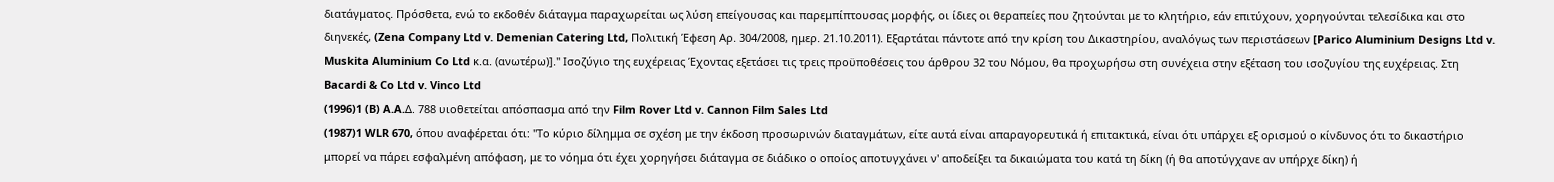διατάγματος. Πρόσθετα, ενώ το εκδοθέν διάταγμα παραχωρείται ως λύση επείγουσας και παρεμπίπτουσας μορφής, οι ίδιες οι θεραπείες που ζητούνται με το κλητήριο, εάν επιτύχουν, χορηγούνται τελεσίδικα και στο διηνεκές, (Zena Company Ltd v. Demenian Catering Ltd, Πολιτική Έφεση Αρ. 304/2008, ημερ. 21.10.2011). Εξαρτάται πάντοτε από την κρίση του Δικαστηρίου, αναλόγως των περιστάσεων [Parico Aluminium Designs Ltd v. Muskita Aluminium Co Ltd κ.α. (ανωτέρω)]." Ισοζύγιο της ευχέρειας Έχοντας εξετάσει τις τρεις προϋποθέσεις του άρθρου 32 του Νόμου, θα προχωρήσω στη συνέχεια στην εξέταση του ισοζυγίου της ευχέρειας. Στη Bacardi & Co Ltd v. Vinco Ltd
(1996)1 (B) A.A.Δ. 788 υιοθετείται απόσπασμα από την Film Rover Ltd v. Cannon Film Sales Ltd
(1987)1 WLR 670, όπου αναφέρεται ότι: "Το κύριο δίλημμα σε σχέση με την έκδοση προσωρινών διαταγμάτων, είτε αυτά είναι απαραγορευτικά ή επιτακτικά, είναι ότι υπάρχει εξ ορισμού ο κίνδυνος ότι το δικαστήριο μπορεί να πάρει εσφαλμένη απόφαση, με το νόημα ότι έχει χορηγήσει διάταγμα σε διάδικο ο οποίος αποτυγχάνει ν' αποδείξει τα δικαιώματα του κατά τη δίκη (ή θα αποτύγχανε αν υπήρχε δίκη) ή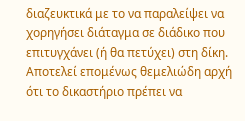διαζευκτικά με το να παραλείψει να χορηγήσει διάταγμα σε διάδικο που επιτυγχάνει (ή θα πετύχει) στη δίκη. Αποτελεί επομένως θεμελιώδη αρχή ότι το δικαστήριο πρέπει να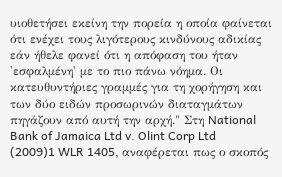υιοθετήσει εκείνη την πορεία η οποία φαίνεται ότι ενέχει τους λιγότερους κινδύνους αδικίας εάν ήθελε φανεί ότι η απόφαση του ήταν 'εσφαλμένη' με το πιο πάνω νόημα. Οι κατευθυντήριες γραμμές για τη χορήγηση και των δύο ειδών προσωρινών διαταγμάτων πηγάζουν από αυτή την αρχή." Στη National Bank of Jamaica Ltd v. Olint Corp Ltd
(2009)1 WLR 1405, αναφέρεται πως ο σκοπός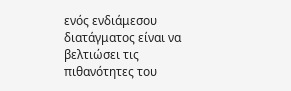ενός ενδιάμεσου διατάγματος είναι να βελτιώσει τις πιθανότητες του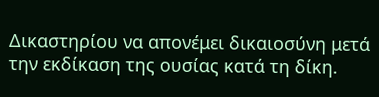Δικαστηρίου να απονέμει δικαιοσύνη μετά την εκδίκαση της ουσίας κατά τη δίκη.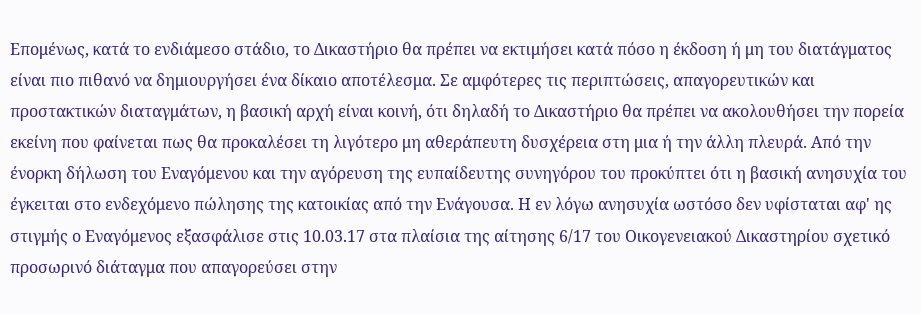Επομένως, κατά το ενδιάμεσο στάδιο, το Δικαστήριο θα πρέπει να εκτιμήσει κατά πόσο η έκδοση ή μη του διατάγματος είναι πιο πιθανό να δημιουργήσει ένα δίκαιο αποτέλεσμα. Σε αμφότερες τις περιπτώσεις, απαγορευτικών και προστακτικών διαταγμάτων, η βασική αρχή είναι κοινή, ότι δηλαδή το Δικαστήριο θα πρέπει να ακολουθήσει την πορεία εκείνη που φαίνεται πως θα προκαλέσει τη λιγότερο μη αθεράπευτη δυσχέρεια στη μια ή την άλλη πλευρά. Από την ένορκη δήλωση του Εναγόμενου και την αγόρευση της ευπαίδευτης συνηγόρου του προκύπτει ότι η βασική ανησυχία του έγκειται στο ενδεχόμενο πώλησης της κατοικίας από την Ενάγουσα. Η εν λόγω ανησυχία ωστόσο δεν υφίσταται αφ' ης στιγμής ο Εναγόμενος εξασφάλισε στις 10.03.17 στα πλαίσια της αίτησης 6/17 του Οικογενειακού Δικαστηρίου σχετικό προσωρινό διάταγμα που απαγορεύσει στην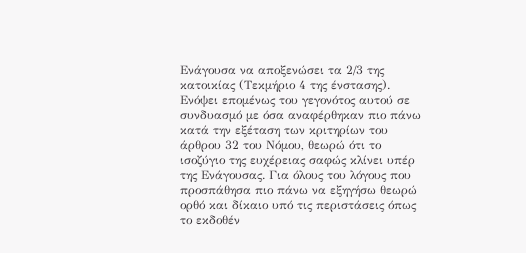Ενάγουσα να αποξενώσει τα 2/3 της κατοικίας (Τεκμήριο 4 της ένστασης). Ενόψει επομένως του γεγονότος αυτού σε συνδυασμό με όσα αναφέρθηκαν πιο πάνω κατά την εξέταση των κριτηρίων του άρθρου 32 του Νόμου, θεωρώ ότι το ισοζύγιο της ευχέρειας σαφώς κλίνει υπέρ της Ενάγουσας. Για όλους του λόγους που προσπάθησα πιο πάνω να εξηγήσω θεωρώ ορθό και δίκαιο υπό τις περιστάσεις όπως το εκδοθέν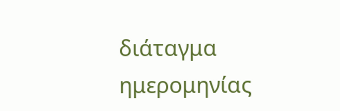διάταγμα ημερομηνίας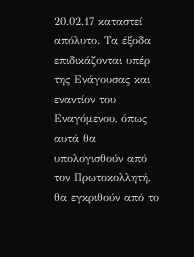20.02.17 καταστεί απόλυτο. Τα έξοδα επιδικάζονται υπέρ της Ενάγουσας και εναντίον του Εναγόμενου, όπως αυτά θα υπολογισθούν από τον Πρωτοκολλητή, θα εγκριθούν από το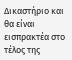Δικαστήριο και θα είναι εισπρακτέα στο τέλος της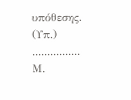υπόθεσης. (Υπ.) ................ Μ.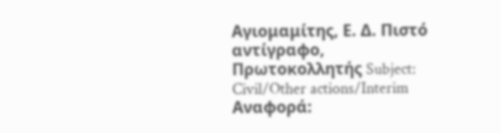Αγιομαμίτης, Ε. Δ. Πιστό αντίγραφο, Πρωτοκολλητής Subject: Civil/Other actions/Interim Αναφορά: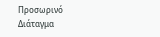Προσωρινό Διάταγμα